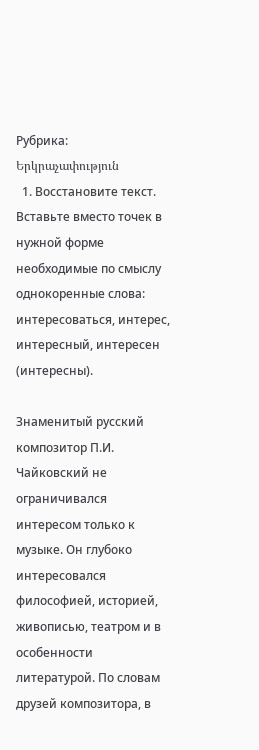Рубрика: Երկրաչափություն
  1. Восстановите текст. Вставьте вместо точек в нужной форме необходимые по смыслу однокоренные слова: интересоваться, интерес, интересный, интересен (интересны).

Знаменитый русский композитор П.И. Чайковский не ограничивался интересом только к музыке. Он глубоко интересовался философией, историей, живописью, театром и в особенности литературой. По словам друзей композитора, в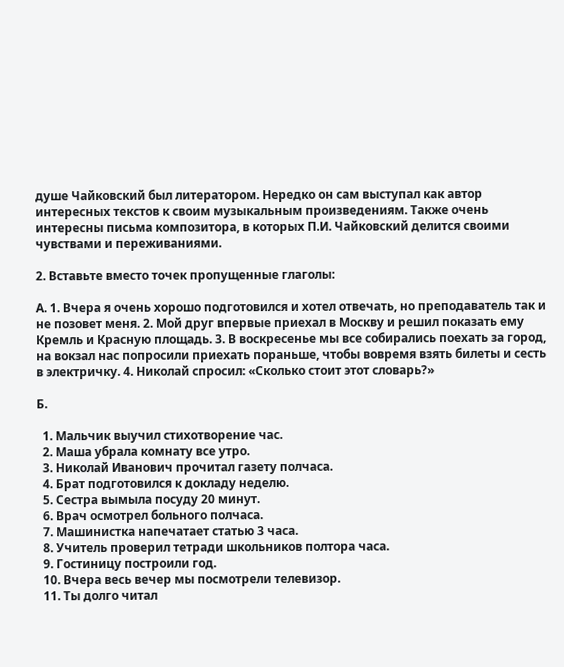душе Чайковский был литератором. Нередко он сам выступал как автор интересных текстов к своим музыкальным произведениям. Также очень интересны письма композитора, в которых П.И. Чайковский делится своими чувствами и переживаниями.

2. Вставьте вместо точек пропущенные глаголы:

А. 1. Вчера я очень хорошо подготовился и хотел отвечать, но преподаватель так и не позовет меня. 2. Мой друг впервые приехал в Москву и решил показать ему Кремль и Красную площадь. 3. В воскресенье мы все собирались поехать за город, на вокзал нас попросили приехать пораньше, чтобы вовремя взять билеты и сесть в электричку. 4. Николай спросил: «Сколько стоит этот словарь?»

Б.

  1. Мальчик выучил стихотворение час.
  2. Маша убрала комнату все утро.
  3. Николай Иванович прочитал газету полчаса.
  4. Брат подготовился к докладу неделю.
  5. Сестра вымыла посуду 20 минут.
  6. Врач осмотрел больного полчаса.
  7. Машинистка напечатает статью 3 часа.
  8. Учитель проверил тетради школьников полтора часа.
  9. Гостиницу построили год.
  10. Вчера весь вечер мы посмотрели телевизор.
  11. Ты долго читал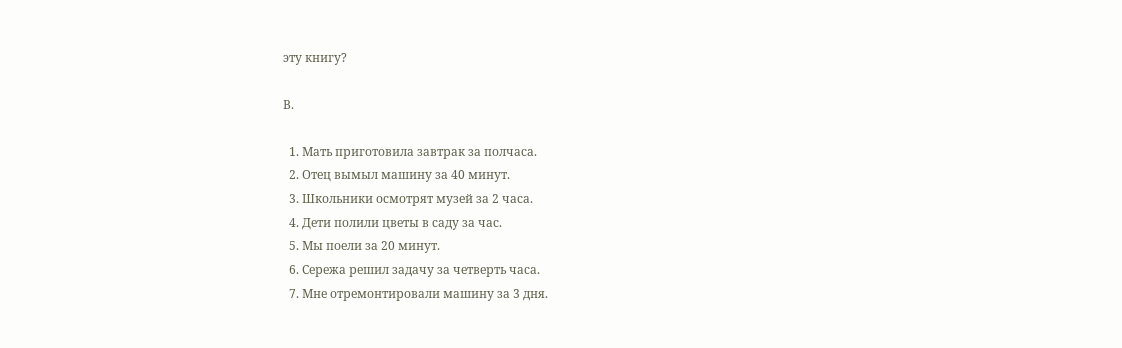эту книгу?

В.

  1. Мать приготовила завтрак за полчаса.
  2. Отец вымыл машину за 40 минут.
  3. Школьники осмотрят музей за 2 часа.
  4. Дети полили цветы в саду за час.
  5. Мы поели за 20 минут.
  6. Сережа решил задачу за четверть часа.
  7. Мне отремонтировали машину за 3 дня.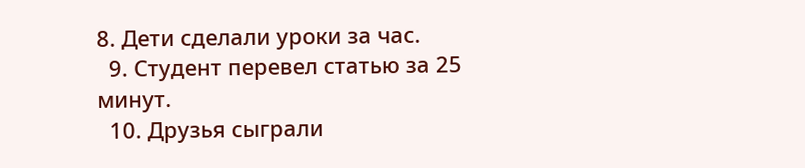8. Дети сделали уроки за час.
  9. Студент перевел статью за 25 минут.
  10. Друзья сыграли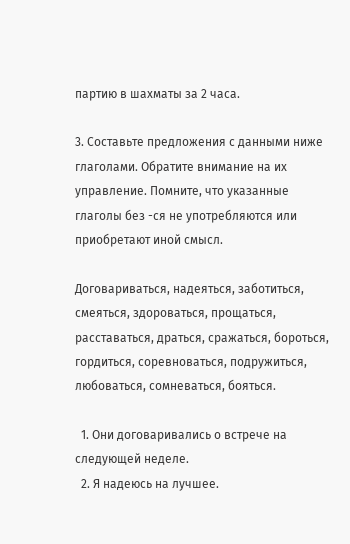партию в шахматы за 2 часа.

3. Составьте предложения с данными ниже глаголами. Обратите внимание на их управление. Помните, что указанные глаголы без -ся не употребляются или приобретают иной смысл.

Договариваться, надеяться, заботиться, смеяться, здороваться, прощаться, расставаться, драться, сражаться, бороться, гордиться, соревноваться, подружиться, любоваться, сомневаться, бояться.

  1. Они договаривались о встрече на следующей неделе.
  2. Я надеюсь на лучшее.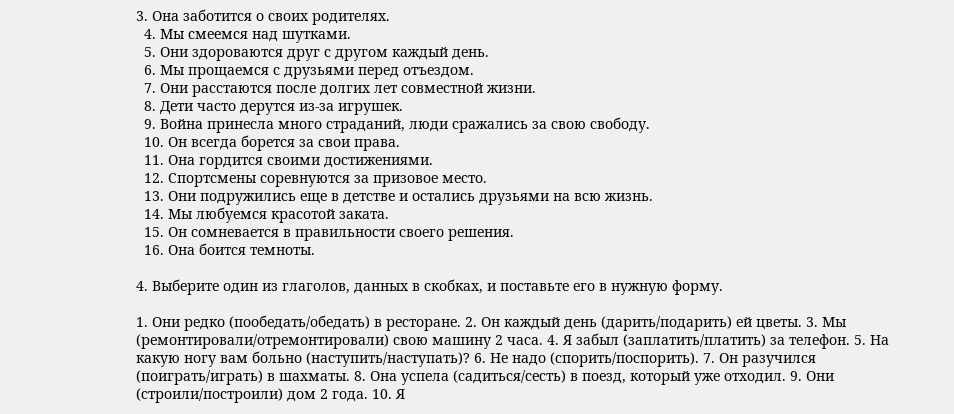3. Она заботится о своих родителях.
  4. Мы смеемся над шутками.
  5. Они здороваются друг с другом каждый день.
  6. Мы прощаемся с друзьями перед отъездом.
  7. Они расстаются после долгих лет совместной жизни.
  8. Дети часто дерутся из-за игрушек.
  9. Война принесла много страданий, люди сражались за свою свободу.
  10. Он всегда борется за свои права.
  11. Она гордится своими достижениями.
  12. Спортсмены соревнуются за призовое место.
  13. Они подружились еще в детстве и остались друзьями на всю жизнь.
  14. Мы любуемся красотой заката.
  15. Он сомневается в правильности своего решения.
  16. Она боится темноты.

4. Выберите один из глаголов, данных в скобках, и поставьте его в нужную форму.

1. Они редко (пообедать/обедать) в ресторане. 2. Он каждый день (дарить/подарить) ей цветы. 3. Мы (ремонтировали/отремонтировали) свою машину 2 часа. 4. Я забыл (заплатить/платить) за телефон. 5. На какую ногу вам больно (наступить/наступать)? 6. Не надо (спорить/поспорить). 7. Он разучился (поиграть/играть) в шахматы. 8. Она успела (садиться/сесть) в поезд, который уже отходил. 9. Они (строили/построили) дом 2 года. 10. Я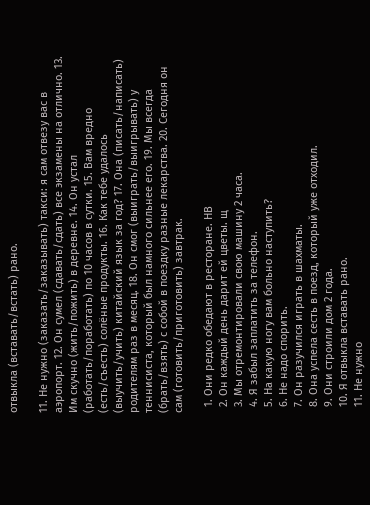отвыкла (вставать/встать) рано.

11. Не нужно (заказать/заказывать) такси: я сам отвезу вас в аэропорт. 12. Он сумел (сдавать/сдать) все экзамены на отлично. 13. Им скучно (жить/пожить) в деревне. 14. Он устал (работать/поработать) по 10 часов в сутки. 15. Вам вредно (есть/съесть) солёные продукты. 16. Как тебе удалось (выучить/учить) китайский язык за год? 17. Она (писать/написать) родителям раз в месяц. 18. Он смог (выиграть/выигрывать) у теннисиста, который был намного сильнее его. 19. Мы всегда (брать/взять) с собой в поездку разные лекарства. 20. Сегодня он сам (готовить/приготовить) завтрак.

  1. Они редко обедают в ресторане. НВ
  2. Он каждый день дарит ей цветы. щ
  3. Мы отремонтировали свою машину 2 часа.
  4. Я забыл заплатить за телефон.
  5. На какую ногу вам больно наступить?
  6. Не надо спорить.
  7. Он разучился играть в шахматы.
  8. Она успела сесть в поезд, который уже отходил.
  9. Они строили дом 2 года.
  10. Я отвыкла вставать рано.
  11. Не нужно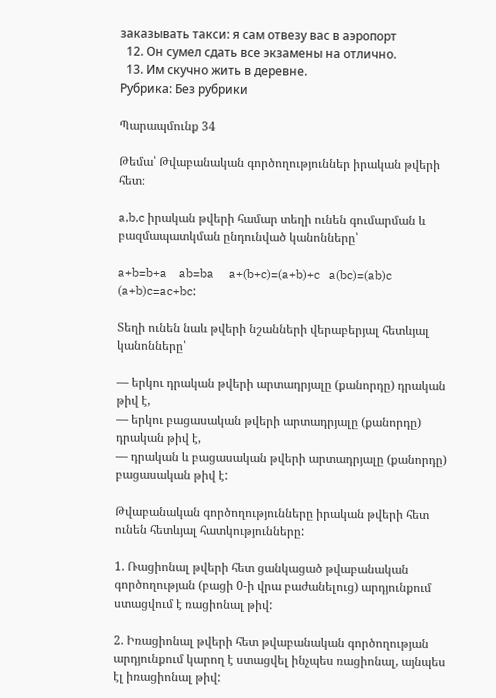заказывать такси: я сам отвезу вас в аэропорт
  12. Он сумел сдать все экзамены на отлично.
  13. Им скучно жить в деревне.
Рубрика: Без рубрики

Պարապմունք 34

Թեմա՝ Թվաբանական գործողություններ իրական թվերի հետ։

a,b,c իրական թվերի համար տեղի ունեն գումարման և բազմապատկման ընդունված կանոնները՝

a+b=b+a    ab=ba     a+(b+c)=(a+b)+c   a(bc)=(ab)c    (a+b)c=ac+bc:

Տեղի ունեն նաև թվերի նշանների վերաբերյալ հետևյալ կանոնները՝

— երկու դրական թվերի արտադրյալը (քանորդը) դրական թիվ է,
— երկու բացասական թվերի արտադրյալը (քանորդը) դրական թիվ է,
— դրական և բացասական թվերի արտադրյալը (քանորդը) բացասական թիվ է:

Թվաբանական գործողությունները իրական թվերի հետ ունեն հետևյալ հատկությունները:

1. Ռացիոնալ թվերի հետ ցանկացած թվաբանական գործողության (բացի 0-ի վրա բաժանելուց) արդյունքում ստացվում է ռացիոնալ թիվ:

2. Իռացիոնալ թվերի հետ թվաբանական գործողության արդյունքում կարող է ստացվել ինչպես ռացիոնալ, այնպես էլ իռացիոնալ թիվ: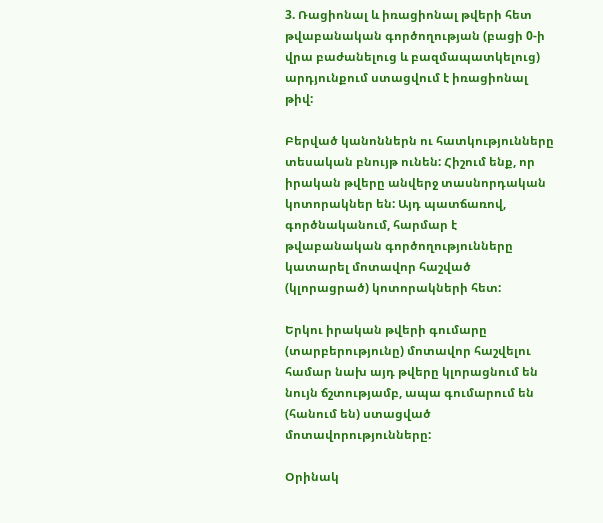3. Ռացիոնալ և իռացիոնալ թվերի հետ թվաբանական գործողության (բացի 0-ի վրա բաժանելուց և բազմապատկելուց) արդյունքում ստացվում է իռացիոնալ թիվ:

Բերված կանոններն ու հատկությունները տեսական բնույթ ունեն: Հիշում ենք, որ իրական թվերը անվերջ տասնորդական կոտորակներ են: Այդ պատճառով, գործնականում, հարմար է թվաբանական գործողությունները կատարել մոտավոր հաշված (կլորացրած) կոտորակների հետ:

Երկու իրական թվերի գումարը (տարբերությունը) մոտավոր հաշվելու համար նախ այդ թվերը կլորացնում են նույն ճշտությամբ, ապա գումարում են (հանում են) ստացված մոտավորությունները:

Օրինակ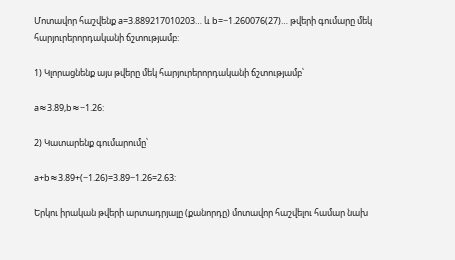Մոտավոր հաշվենք a=3.889217010203… և b=−1.260076(27)… թվերի գումարը մեկ հարյուրերորդականի ճշտությամբ:

1) Կլորացնենք այս թվերը մեկ հարյուրերորդականի ճշտությամբ՝

a≈3.89,b≈−1.26:

2) Կատարենք գումարումը՝

a+b≈3.89+(−1.26)=3.89−1.26=2.63:

Երկու իրական թվերի արտադրյալը (քանորդը) մոտավոր հաշվելու համար նախ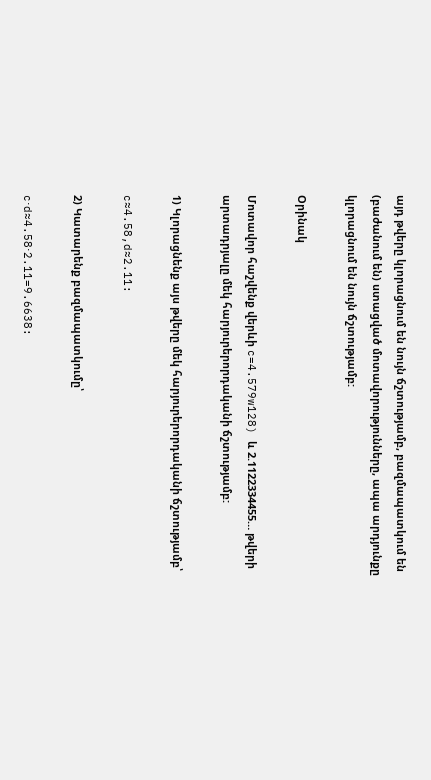այդ թվերը կլորացնում են նույն ճշտությամբ, բազմապատկում են (բաժանում են) ստացված մոտավորությունները, ապա արդյունքը կլորացնում են նույն ճշտությամբ:

Օրինակ

Մոտավոր հաշվենք վերևի c=4.579w128) և 2.1122334455… թվերի  արտադրյալը մեկ հարյուրերորդականի ճշտությամբ:

1) Կլորացնենք այս թվերը մեկ հարյուրերորդականի ճշտությամբ՝

c≈4.58,d≈2.11:

2) Կատարենք բազմապատկումը՝

c⋅d≈4.58⋅2.11=9.6638: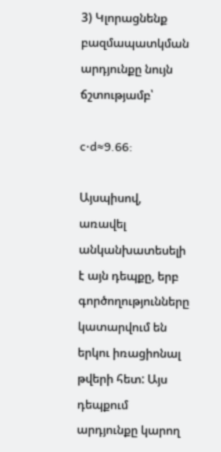3) Կլորացնենք բազմապատկման արդյունքը նույն ճշտությամբ՝

c⋅d≈9.66:

Այսպիսով, առավել անկանխատեսելի է այն դեպքը, երբ գործողությունները կատարվում են երկու իռացիոնալ թվերի հետ: Այս դեպքում արդյունքը կարող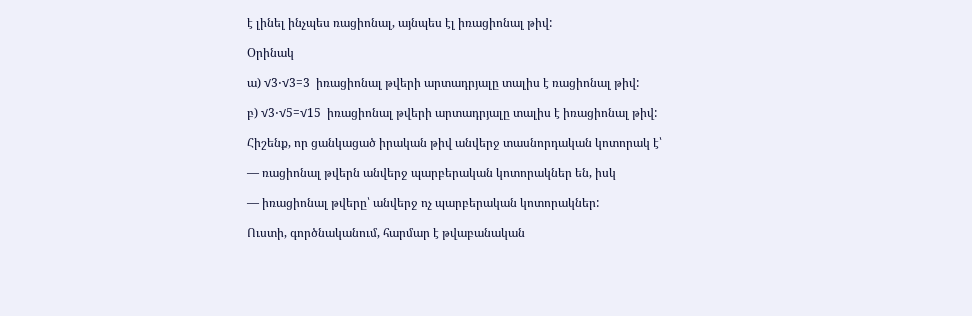է լինել ինչպես ռացիոնալ, այնպես էլ իռացիոնալ թիվ:

Օրինակ

ա) √3⋅√3=3  իռացիոնալ թվերի արտադրյալը տալիս է ռացիոնալ թիվ:

բ) √3⋅√5=√15  իռացիոնալ թվերի արտադրյալը տալիս է իռացիոնալ թիվ:

Հիշենք, որ ցանկացած իրական թիվ անվերջ տասնորդական կոտորակ է՝

— ռացիոնալ թվերն անվերջ պարբերական կոտորակներ են, իսկ

— իռացիոնալ թվերը՝ անվերջ ոչ պարբերական կոտորակներ:

Ուստի, գործնականում, հարմար է թվաբանական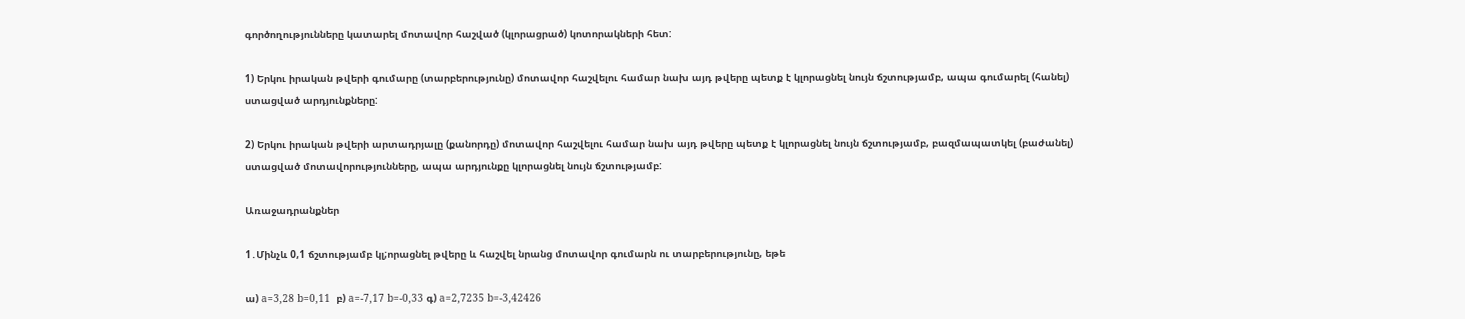գործողությունները կատարել մոտավոր հաշված (կլորացրած) կոտորակների հետ:

1) Երկու իրական թվերի գումարը (տարբերությունը) մոտավոր հաշվելու համար նախ այդ թվերը պետք է կլորացնել նույն ճշտությամբ, ապա գումարել (հանել) ստացված արդյունքները:

2) Երկու իրական թվերի արտադրյալը (քանորդը) մոտավոր հաշվելու համար նախ այդ թվերը պետք է կլորացնել նույն ճշտությամբ, բազմապատկել (բաժանել) ստացված մոտավորությունները, ապա արդյունքը կլորացնել նույն ճշտությամբ:

Առաջադրանքներ

1․Մինչև 0,1 ճշտությամբ կլ;որացնել թվերը և հաշվել նրանց մոտավոր գումարն ու տարբերությունը, եթե

ա) a=3,28 b=0,11  բ) a=-7,17 b=-0,33 գ) a=2,7235 b=-3,42426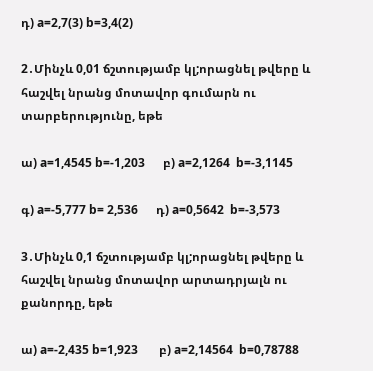դ) a=2,7(3) b=3,4(2)

2․Մինչև 0,01 ճշտությամբ կլ;որացնել թվերը և հաշվել նրանց մոտավոր գումարն ու տարբերությունը, եթե

ա) a=1,4545 b=-1,203      բ) a=2,1264  b=-3,1145

գ) a=-5,777 b= 2,536      դ) a=0,5642  b=-3,573

3․Մինչև 0,1 ճշտությամբ կլ;որացնել թվերը և հաշվել նրանց մոտավոր արտադրյալն ու քանորդը, եթե

ա) a=-2,435 b=1,923       բ) a=2,14564  b=0,78788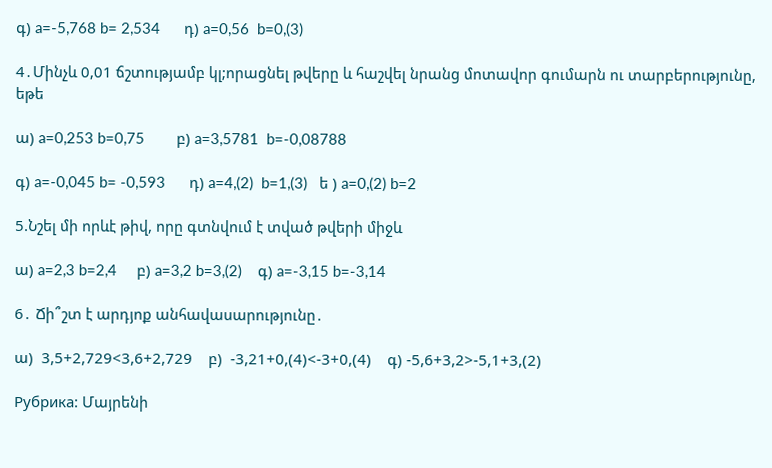գ) a=-5,768 b= 2,534      դ) a=0,56  b=0,(3)

4․Մինչև 0,01 ճշտությամբ կլ;որացնել թվերը և հաշվել նրանց մոտավոր գումարն ու տարբերությունը, եթե

ա) a=0,253 b=0,75        բ) a=3,5781  b=-0,08788

գ) a=-0,045 b= -0,593      դ) a=4,(2)  b=1,(3)   ե ) a=0,(2) b=2

5.Նշել մի որևէ թիվ, որը գտնվում է տված թվերի միջև

ա) a=2,3 b=2,4     բ) a=3,2 b=3,(2)    գ) a=-3,15 b=-3,14

6․ Ճի՞շտ է արդյոք անհավասարությունը․

ա)  3,5+2,729<3,6+2,729    բ)  -3,21+0,(4)<-3+0,(4)    գ) -5,6+3,2>-5,1+3,(2)

Рубрика: Մայրենի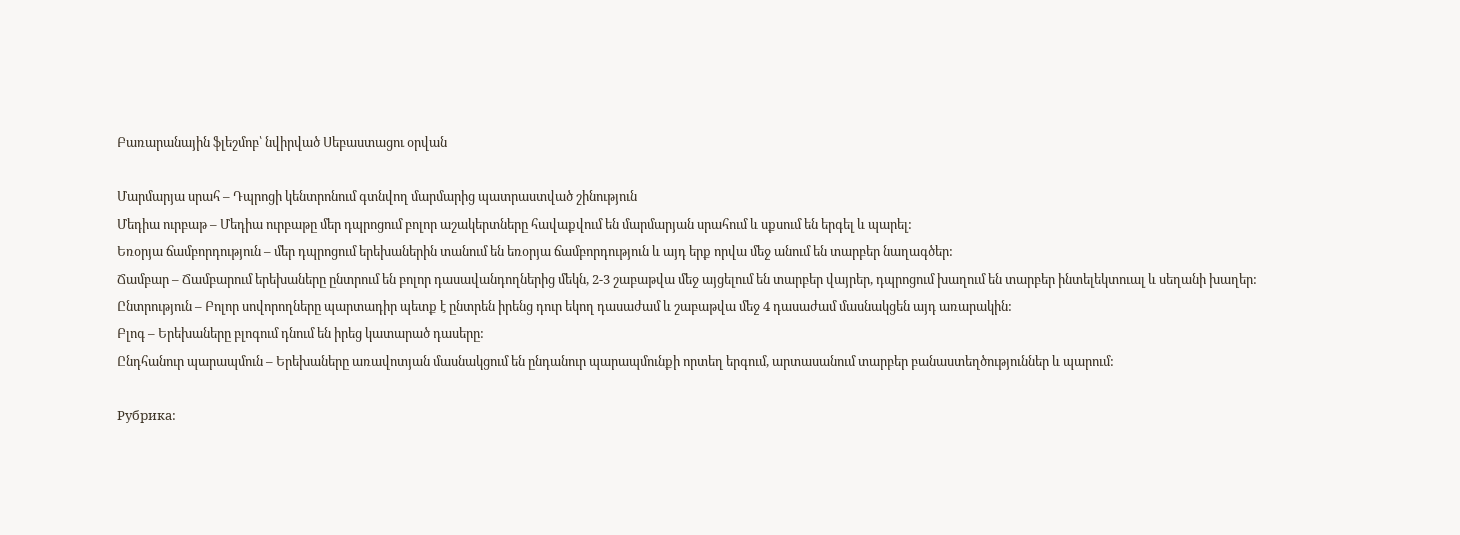Բառարանային ֆլեշմոբ՝ նվիրված Սեբաստացու օրվան

Մարմարյա սրահ – Դպրոցի կենտրոնում գտնվող մարմարից պատրաստված շինություն
Մեդիա ուրբաթ – Մեդիա ուրբաթը մեր դպրոցում բոլոր աշակերտները հավաքվում են մարմարյան սրահում և սքսում են երգել և պարել:
Եռօրյա ճամբորդություն – մեր դպրոցում երեխաներին տանում են եռօրյա ճամբորդություն և այդ երք որվա մեջ անում են տարբեր նաղագծեր:
Ճամբար – Ճամբարում երեխաները ընտրում են բոլոր դասավանդողներից մեկն, 2-3 շաբաթվա մեջ այցելում են տարբեր վայրեր, դպրոցում խաղում են տարբեր ինտելեկտուալ և սեղանի խաղեր:
Ընտրություն – Բոլոր սովորողները պարտադիր պետք է ընտրեն իրենց դուր եկող դասաժամ և շաբաթվա մեջ 4 դասաժամ մասնակցեն այդ առարակին:
Բլոգ – Երեխաները բլոգում դնում են իրեց կատարած դասերը:
Ընդհանուր պարապմուն – Երեխաները առավոտյան մասնակցում են ընդանուր պարապմունքի որտեղ երգում, արտասանում տարբեր բանաստեղծություններ և պարում:

Рубрика: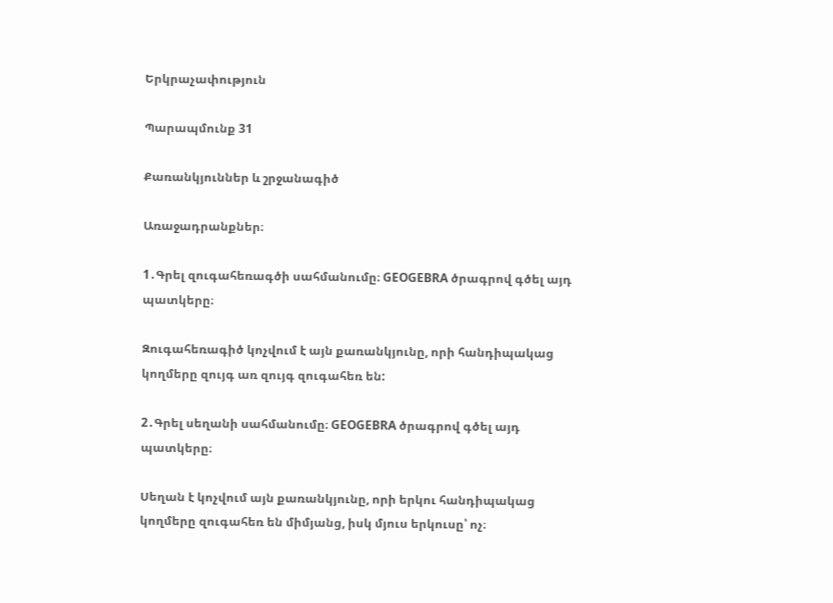Երկրաչափություն

Պարապմունք 31

Քառանկյուններ և շրջանագիծ

Առաջադրանքներ։

1․Գրել զուգահեռագծի սահմանումը։ GEOGEBRA ծրագրով գծել այդ պատկերը։

Զուգահեռագիծ կոչվում է այն քառանկյունը, որի հանդիպակաց կողմերը զույգ առ զույգ զուգահեռ են:

2․Գրել սեղանի սահմանումը։ GEOGEBRA ծրագրով գծել այդ պատկերը։

Սեղան է կոչվում այն քառանկյունը, որի երկու հանդիպակաց կողմերը զուգահեռ են միմյանց, իսկ մյուս երկուսը՝ ոչ։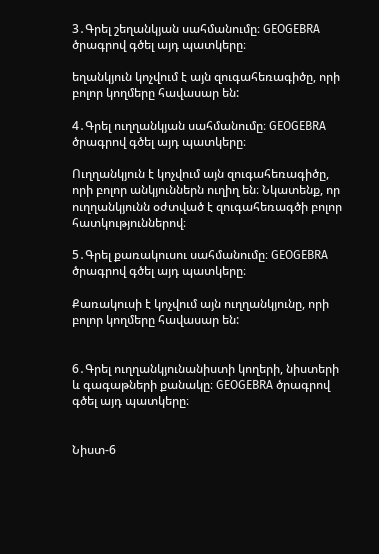3․Գրել շեղանկյան սահմանումը։ GEOGEBRA ծրագրով գծել այդ պատկերը։

եղանկյուն կոչվում է այն զուգահեռագիծը, որի բոլոր կողմերը հավասար են:

4․Գրել ուղղանկյան սահմանումը։ GEOGEBRA ծրագրով գծել այդ պատկերը։

Ուղղանկյուն է կոչվում այն զուգահեռագիծը, որի բոլոր անկյուններն ուղիղ են։ Նկատենք, որ ուղղանկյունն օժտված է զուգահեռագծի բոլոր հատկություններով։

5․Գրել քառակուսու սահմանումը։ GEOGEBRA ծրագրով գծել այդ պատկերը։

Քառակուսի է կոչվում այն ուղղանկյունը, որի բոլոր կողմերը հավասար են:


6․Գրել ուղղանկյունանիստի կողերի, նիստերի և գագաթների քանակը։ GEOGEBRA ծրագրով գծել այդ պատկերը։


Նիստ-6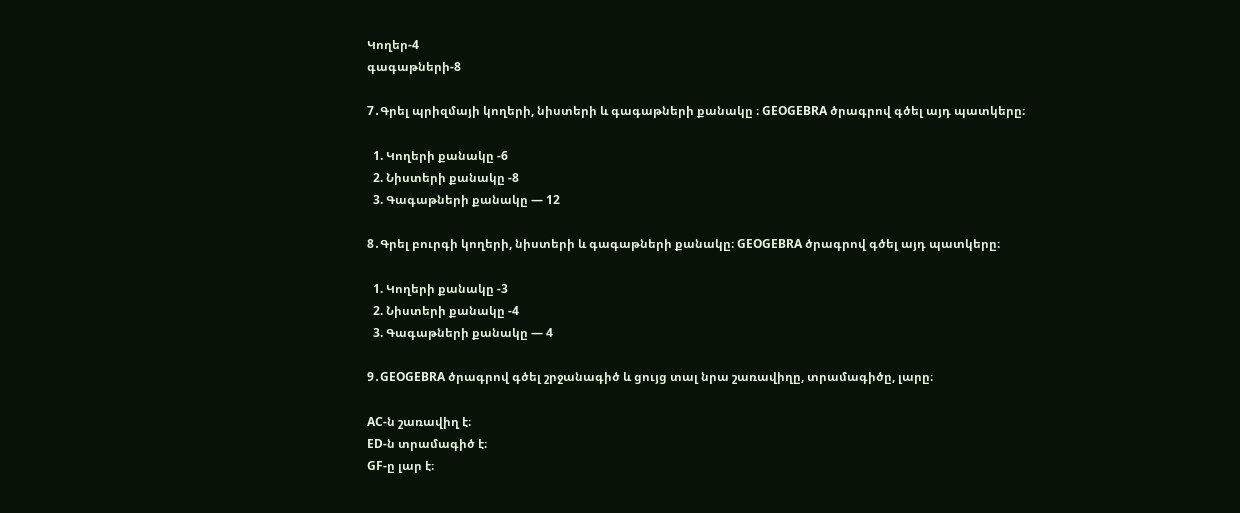Կողեր-4
գագաթների-8

7․Գրել պրիզմայի կողերի, նիստերի և գագաթների քանակը ։ GEOGEBRA ծրագրով գծել այդ պատկերը։

  1. Կողերի քանակը -6
  2. Նիստերի քանակը -8
  3. Գագաթների քանակը — 12

8․Գրել բուրգի կողերի, նիստերի և գագաթների քանակը։ GEOGEBRA ծրագրով գծել այդ պատկերը։

  1. Կողերի քանակը -3
  2. Նիստերի քանակը -4
  3. Գագաթների քանակը — 4

9․GEOGEBRA ծրագրով գծել շրջանագիծ և ցույց տալ նրա շառավիղը, տրամագիծը, լարը։

AC-ն շառավիղ է։
ED-ն տրամագիծ է։
GF-ը լար է։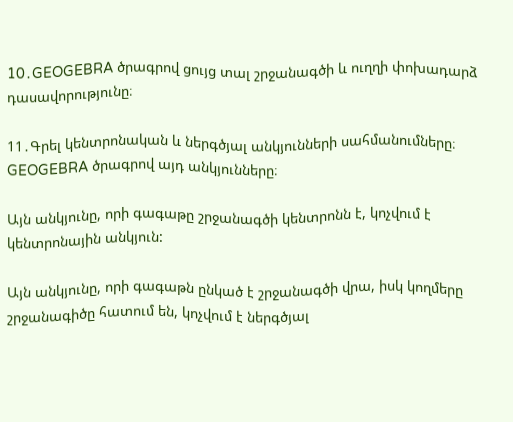10․GEOGEBRA ծրագրով ցույց տալ շրջանագծի և ուղղի փոխադարձ դասավորությունը։

11․Գրել կենտրոնական և ներգծյալ անկյունների սահմանումները։ GEOGEBRA ծրագրով այդ անկյունները։

Այն անկյունը, որի գագաթը շրջանագծի կենտրոնն է, կոչվում է կենտրոնային անկյուն:

Այն անկյունը, որի գագաթն ընկած է շրջանագծի վրա, իսկ կողմերը շրջանագիծը հատում են, կոչվում է ներգծյալ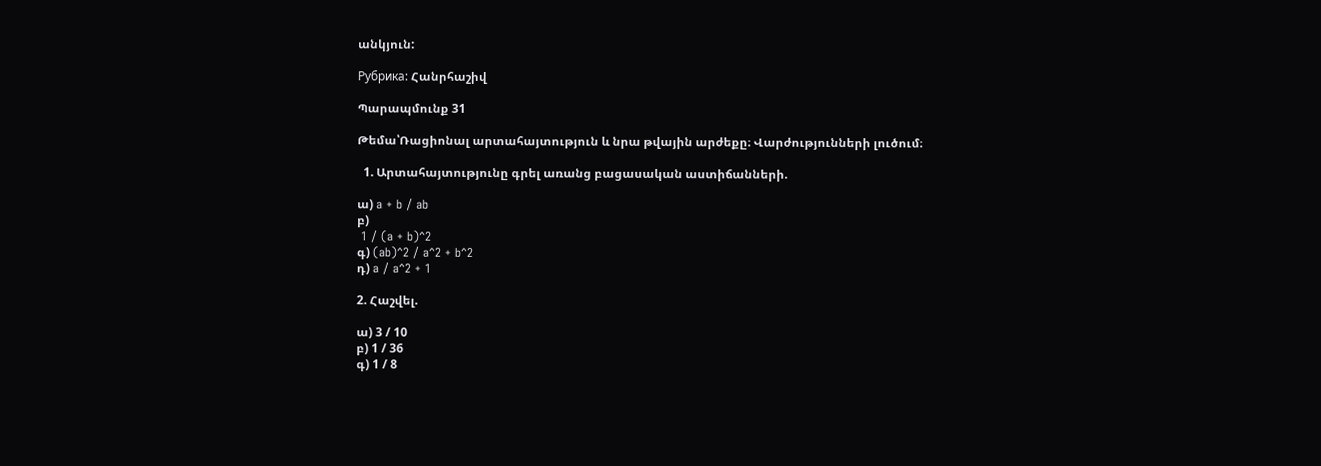անկյուն:

Рубрика: Հանրհաշիվ

Պարապմունք 31

Թեմա՝Ռացիոնալ արտահայտություն և նրա թվային արժեքը։ Վարժությունների լուծում։

  1. Արտահայտությունը գրել առանց բացասական աստիճանների.

ա) a + b / ab
բ)
 1 / (a + b)^2
գ) (ab)^2 / a^2 + b^2
դ) a / a^2 + 1

2. Հաշվել.

ա) 3 / 10
բ) 1 / 36
գ) 1 / 8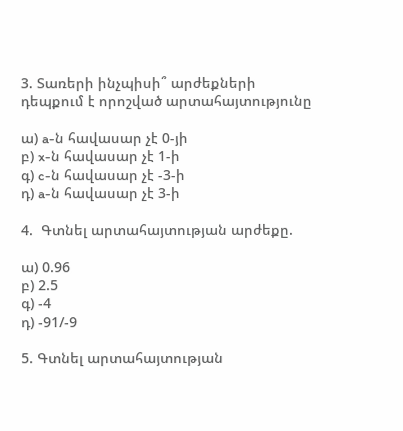3. Տառերի ինչպիսի՞ արժեքների դեպքում է որոշված արտահայտությունը

ա) a-ն հավասար չէ 0-յի
բ) x-ն հավասար չէ 1-ի
գ) c-ն հավասար չէ -3-ի
դ) a-ն հավասար չէ 3-ի

4.  Գտնել արտահայտության արժեքը.

ա) 0.96
բ) 2.5
գ) -4
դ) -91/-9

5. Գտնել արտահայտության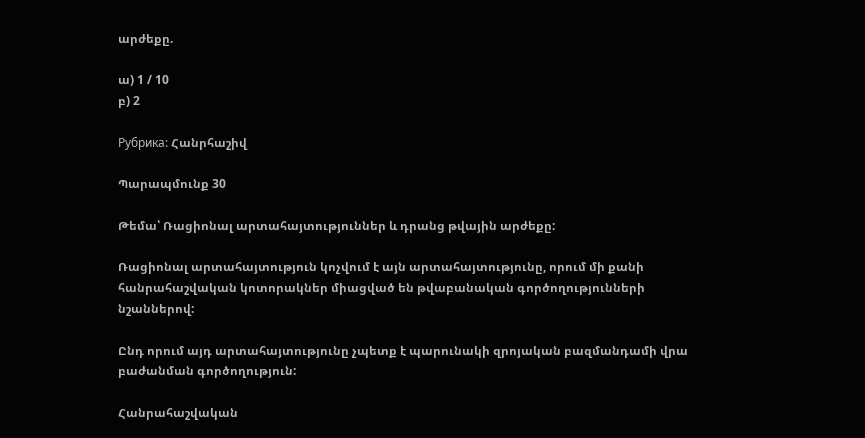արժեքը.

ա) 1 / 10
բ) 2

Рубрика: Հանրհաշիվ

Պարապմունք 30

Թեմա՝ Ռացիոնալ արտահայտություններ և դրանց թվային արժեքը:

Ռացիոնալ արտահայտություն կոչվում է այն արտահայտությունը, որում մի քանի հանրահաշվական կոտորակներ միացված են թվաբանական գործողությունների նշաններով:

Ընդ որում այդ արտահայտությունը չպետք է պարունակի զրոյական բազմանդամի վրա բաժանման գործողություն:

Հանրահաշվական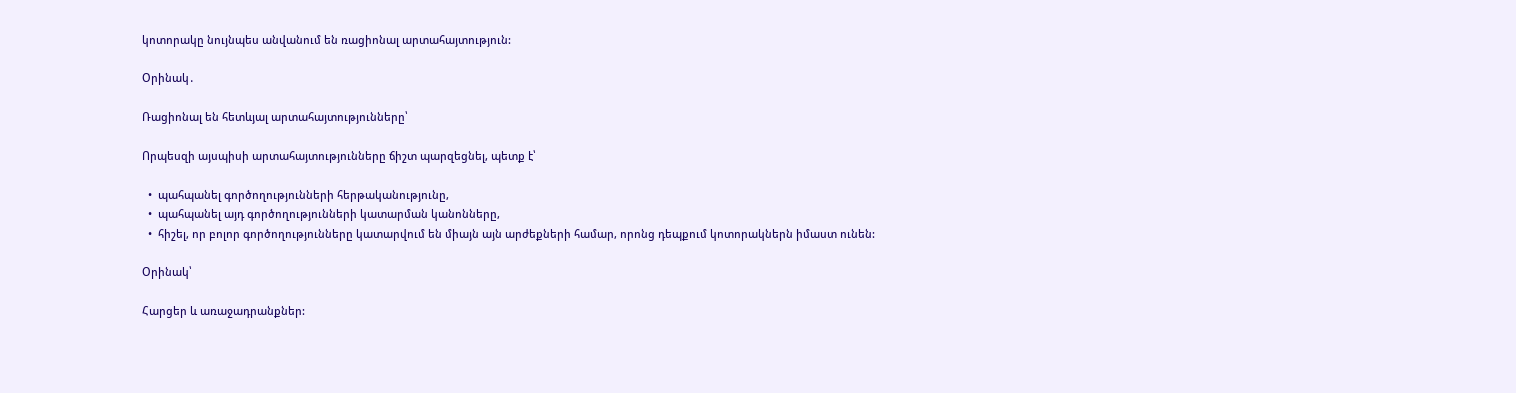կոտորակը նույնպես անվանում են ռացիոնալ արտահայտություն:

Օրինակ․

Ռացիոնալ են հետևյալ արտահայտությունները՝

Որպեսզի այսպիսի արտահայտությունները ճիշտ պարզեցնել, պետք է՝

  •  պահպանել գործողությունների հերթականությունը,
  •  պահպանել այդ գործողությունների կատարման կանոնները,
  •  հիշել, որ բոլոր գործողությունները կատարվում են միայն այն արժեքների համար, որոնց դեպքում կոտորակներն իմաստ ունեն:

Օրինակ՝

Հարցեր և առաջադրանքներ: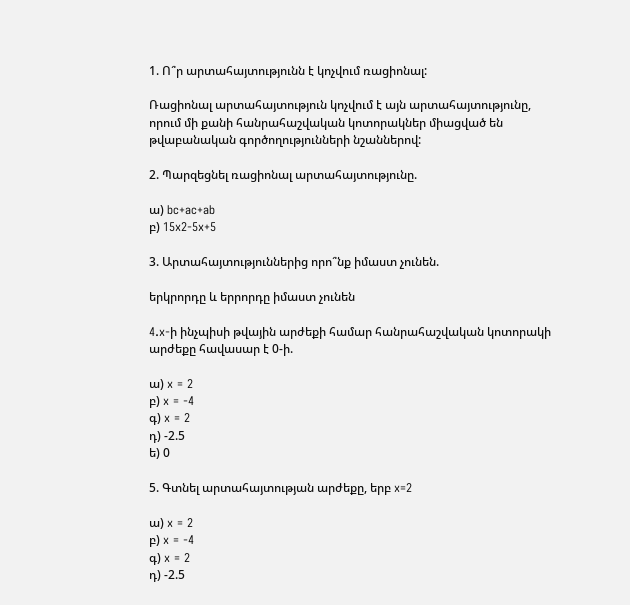1. Ո՞ր արտահայտությունն է կոչվում ռացիոնալ:

Ռացիոնալ արտահայտություն կոչվում է այն արտահայտությունը, որում մի քանի հանրահաշվական կոտորակներ միացված են թվաբանական գործողությունների նշաններով:

2. Պարզեցնել ռացիոնալ արտահայտությունը.

ա) bc+ac+ab
բ) 15x2-5x+5

3. Արտահայտություններից որո՞նք իմաստ չունեն.

երկրորդը և երրորդը իմաստ չունեն

4.x-ի ինչպիսի թվային արժեքի համար հանրահաշվական կոտորակի արժեքը հավասար է 0-ի.

ա) x = 2
բ) x = -4
գ) x = 2
դ) -2.5
ե) 0

5. Գտնել արտահայտության արժեքը, երբ x=2

ա) x = 2
բ) x = -4
գ) x = 2
դ) -2.5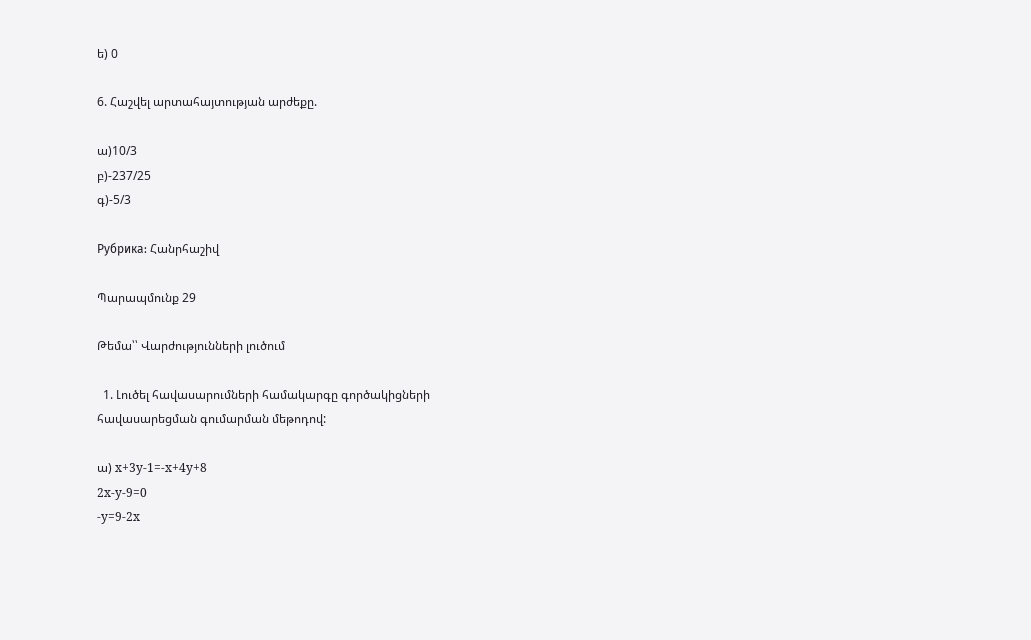ե) 0

6. Հաշվել արտահայտության արժեքը.

ա)10/3
բ)-237/25
գ)-5/3

Рубрика: Հանրհաշիվ

Պարապմունք 29

Թեմա՝՝ Վարժությունների լուծում

  1. Լուծել հավասարումների համակարգը գործակիցների հավասարեցման գումարման մեթոդով:

ա) x+3y-1=-x+4y+8
2x-y-9=0
-y=9-2x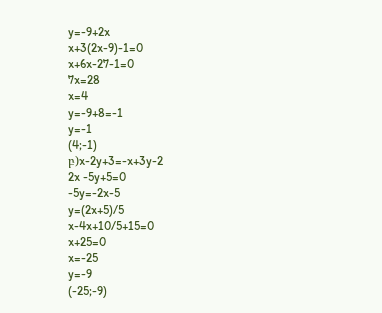y=-9+2x
x+3(2x-9)-1=0
x+6x-27-1=0
7x=28
x=4
y=-9+8=-1
y=-1
(4;-1)
բ)x-2y+3=-x+3y-2
2x -5y+5=0
-5y=-2x-5
y=(2x+5)/5
x-4x+10/5+15=0
x+25=0
x=-25
y=-9
(-25;-9)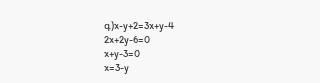գ)x-y+2=3x+y-4
2x+2y-6=0
x+y-3=0
x=3-y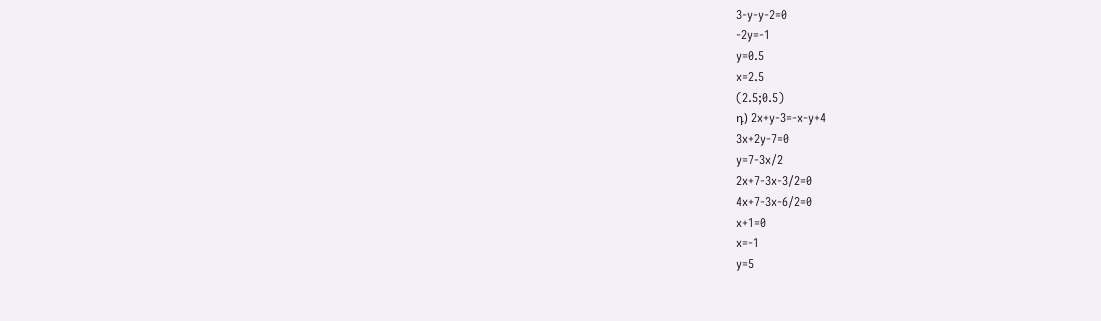3-y-y-2=0
-2y=-1
y=0.5
x=2.5
(2.5;0.5)
դ) 2x+y-3=-x-y+4
3x+2y-7=0
y=7-3x/2
2x+7-3x-3/2=0
4x+7-3x-6/2=0
x+1=0
x=-1
y=5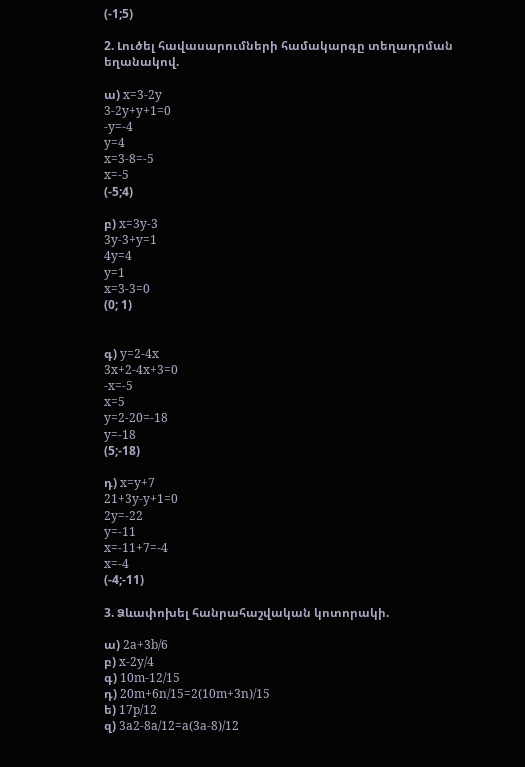(-1;5)

2. Լուծել հավասարումների համակարգը տեղադրման եղանակով.

ա) x=3-2y
3-2y+y+1=0
-y=-4
y=4
x=3-8=-5
x=-5
(-5;4)

բ) x=3y-3
3y-3+y=1
4y=4
y=1
x=3-3=0
(0; 1)


գ) y=2-4x
3x+2-4x+3=0
-x=-5
x=5
y=2-20=-18
y=-18
(5;-18)

դ) x=y+7
21+3y-y+1=0
2y=-22
y=-11
x=-11+7=-4
x=-4
(-4;-11)

3. Ձևափոխել հանրահաշվական կոտորակի.

ա) 2a+3b/6
բ) x-2y/4
գ) 10m-12/15
դ) 20m+6n/15=2(10m+3n)/15
ե) 17p/12
զ) 3a2-8a/12=a(3a-8)/12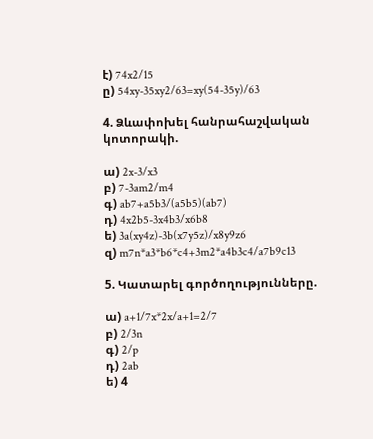է) 74x2/15
ը) 54xy-35xy2/63=xy(54-35y)/63

4. Ձևափոխել հանրահաշվական կոտորակի.

ա) 2x-3/x3
բ) 7-3am2/m4
գ) ab7+a5b3/(a5b5)(ab7)
դ) 4x2b5-3x4b3/x6b8
ե) 3a(xy4z)-3b(x7y5z)/x8y9z6
զ) m7n*a3*b6*c4+3m2*a4b3c4/a7b9c13

5. Կատարել գործողությունները.

ա) a+1/7x*2x/a+1=2/7
բ) 2/3n
գ) 2/p
դ) 2ab
ե) 4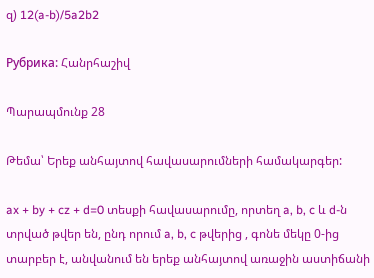զ) 12(a-b)/5a2b2

Рубрика: Հանրհաշիվ

Պարապմունք 28

Թեմա՝ Երեք անհայտով հավասարումների համակարգեր:

ax + by + cz + d=0 տեսքի հավասարումը, որտեղ a, b, c և d-ն տրված թվեր են, ընդ որում a, b, c թվերից , գոնե մեկը 0-ից տարբեր է, անվանում են երեք անհայտով առաջին աստիճանի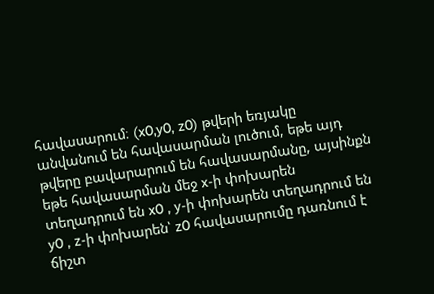հավասարում։ (x0,y0, z0) թվերի եռյակը անվանում են հավասարման լուծում, եթե այդ թվերը բավարարում են հավասարմանը, այսինքն եթե հավասարման մեջ x-ի փոխարեն տեղադրում են x0 , y-ի փոխարեն տեղադրում են y0 , z-ի փոխարեն՝ z0 հավասարումը դառնում է ճիշտ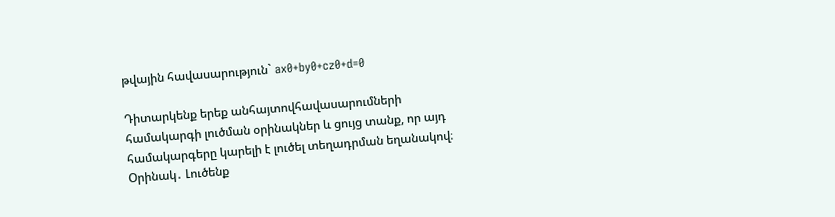թվային հավասարություն` ax0+by0+cz0+d=0

Դիտարկենք երեք անհայտովհավասարումների համակարգի լուծման օրինակներ և ցույց տանք, որ այդ համակարգերը կարելի է լուծել տեղադրման եղանակով։ Օրինակ․ Լուծենք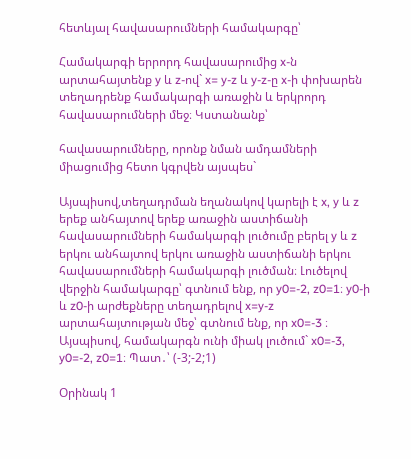հետևյալ հավասարումների համակարգը՝

Համակարգի երրորդ հավասարումից x-ն արտահայտենք y և z-ով` x= y-z և y-z-ը x-ի փոխարեն տեղադրենք համակարգի առաջին և երկրորդ հավասարումների մեջ։ Կստանանք՝

հավասարումները, որոնք նման ամդամների միացումից հետո կգրվեն այսպես`

Այսպիսով,տեղադրման եղանակով կարելի է x, y և z երեք անհայտով երեք առաջին աստիճանի հավասարումների համակարգի լուծումը բերել y և z երկու անհայտով երկու առաջին աստիճանի երկու հավասարումների համակարգի լուծման։ Լուծելով վերջին համակարգը՝ գտնում ենք, որ y0=-2, z0=1։ y0-ի և z0-ի արժեքները տեղադրելով x=y-z արտահայտության մեջ՝ գտնում ենք, որ x0=-3 ։ Այսպիսով, համակարգն ունի միակ լուծում` x0=-3, y0=-2, z0=1։ Պատ․՝ (-3;-2;1)

Օրինակ 1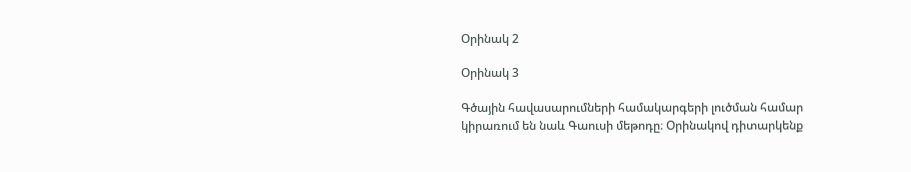Օրինակ 2

Օրինակ 3

Գծային հավասարումների համակարգերի լուծման համար կիրառում են նաև Գաուսի մեթոդը։ Օրինակով դիտարկենք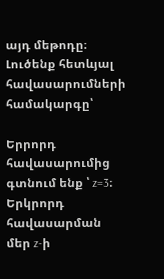այդ մեթոդը։ Լուծենք հետևյալ հավասարումների համակարգը՝

Երրորդ հավասարումից գտնում ենք ՝ z=3։ Երկրորդ հավասարման մեր z-ի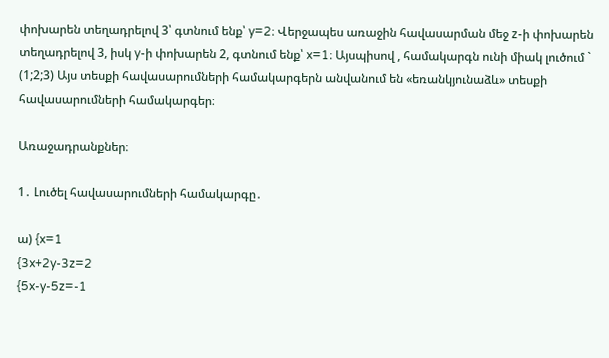փոխարեն տեղադրելով 3՝ գտնում ենք՝ y=2։ Վերջապես առաջին հավասարման մեջ z-ի փոխարեն տեղադրելով 3, իսկ y-ի փոխարեն 2, գտնում ենք՝ x=1։ Այսպիսով , համակարգն ունի միակ լուծում ` (1;2;3) Այս տեսքի հավասարումների համակարգերն անվանում են «եռանկյունաձև» տեսքի հավասարումների համակարգեր։

Առաջադրանքներ։

1․ Լուծել հավասարումների համակարգը․

ա) {x=1
{3x+2y-3z=2
{5x-y-5z=-1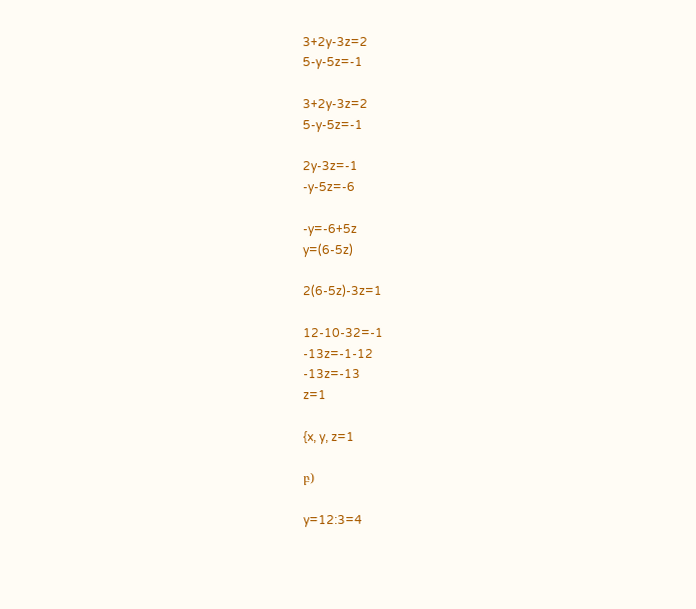3+2y-3z=2
5-y-5z=-1

3+2y-3z=2
5-y-5z=-1

2y-3z=-1
-y-5z=-6

-y=-6+5z
y=(6-5z)

2(6-5z)-3z=1

12-10-32=-1
-13z=-1-12
-13z=-13
z=1

{x, y, z=1

բ)

y=12:3=4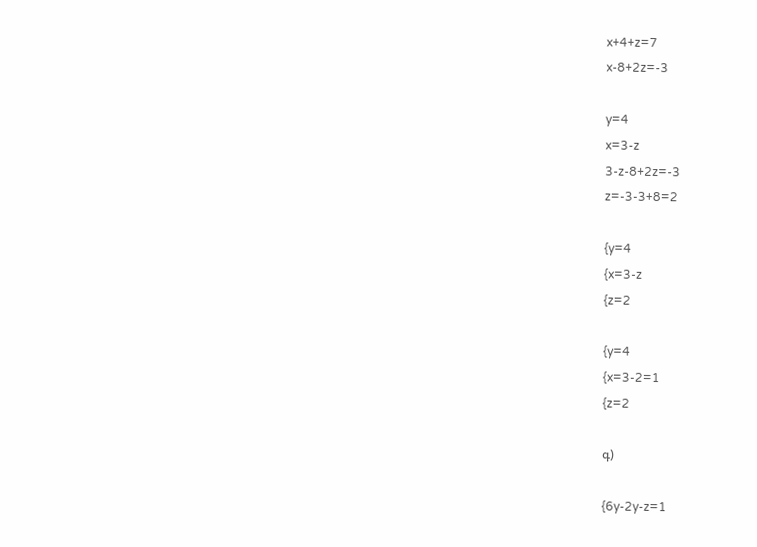x+4+z=7
x-8+2z=-3

y=4
x=3-z
3-z-8+2z=-3
z=-3-3+8=2

{y=4
{x=3-z
{z=2

{y=4
{x=3-2=1
{z=2

գ)

{6y-2y-z=1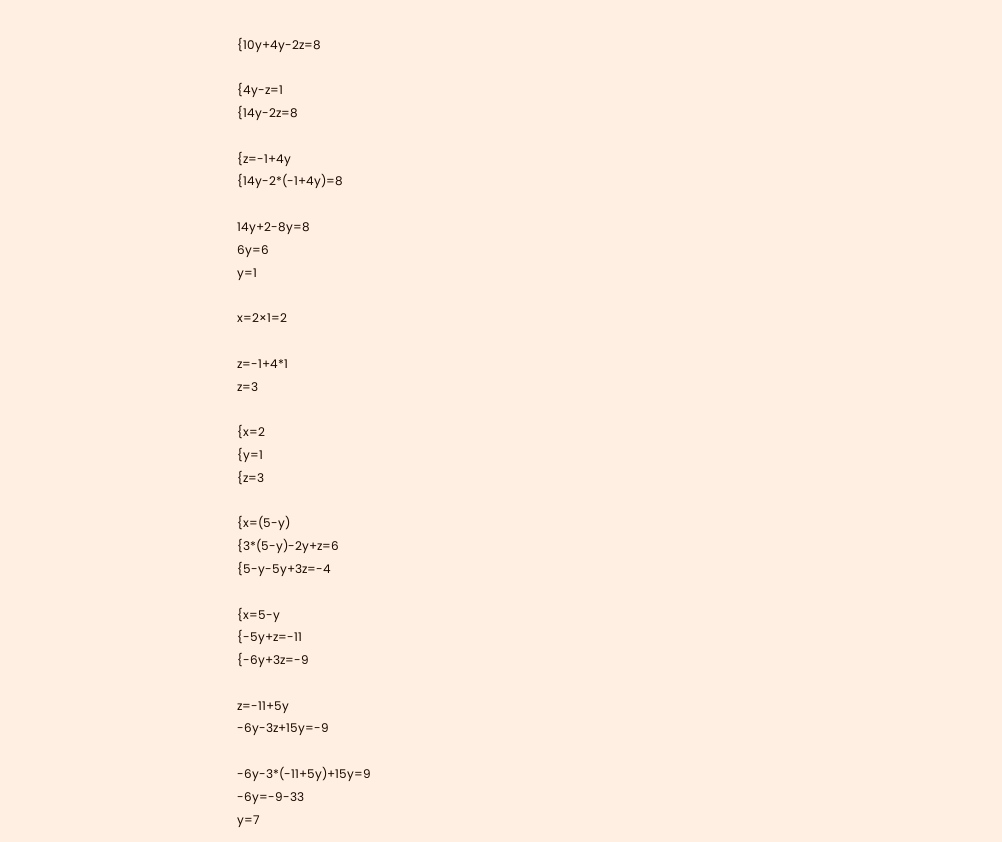{10y+4y-2z=8

{4y-z=1
{14y-2z=8

{z=-1+4y
{14y-2*(-1+4y)=8

14y+2-8y=8
6y=6
y=1

x=2×1=2

z=-1+4*1
z=3

{x=2
{y=1
{z=3

{x=(5-y)
{3*(5-y)-2y+z=6
{5-y-5y+3z=-4

{x=5-y
{-5y+z=-11
{-6y+3z=-9

z=-11+5y
-6y-3z+15y=-9

-6y-3*(-11+5y)+15y=9
-6y=-9-33
y=7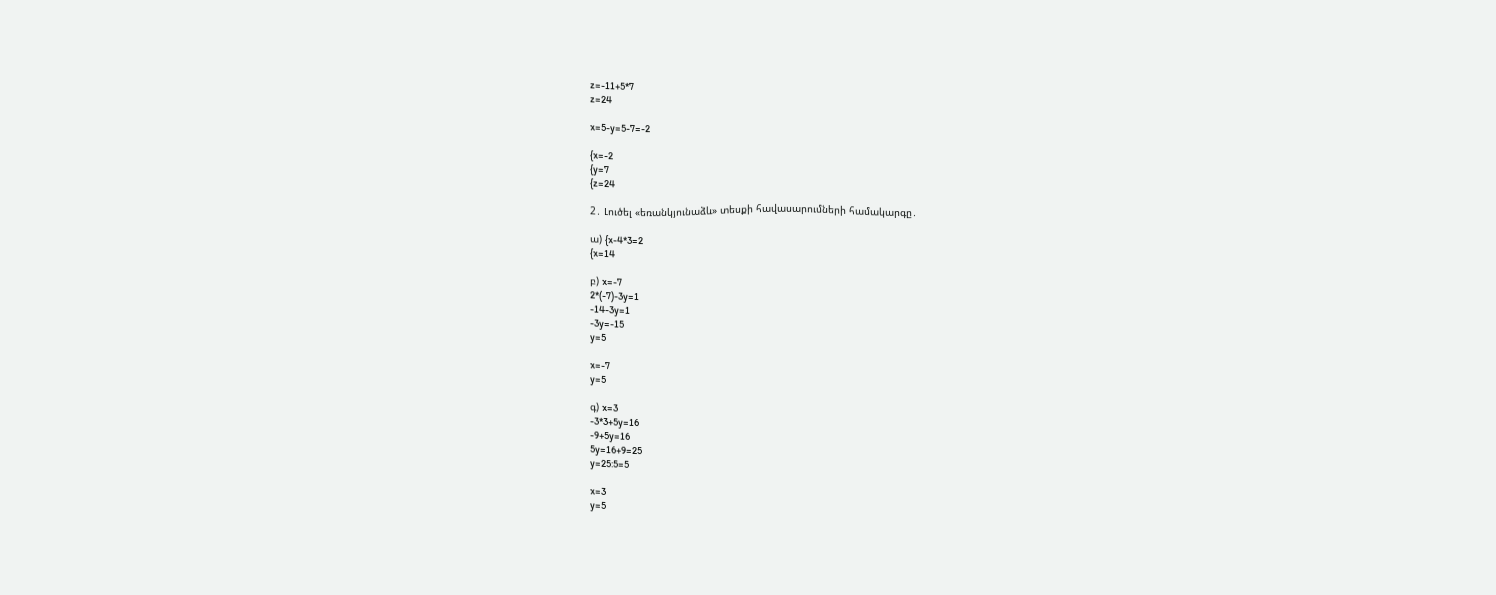z=-11+5*7
z=24

x=5-y=5-7=-2

{x=-2
{y=7
{z=24

2․ Լուծել «եռանկյունաձև» տեսքի հավասարումների համակարգը․

ա) {x-4*3=2
{x=14

բ) x=-7
2*(-7)-3y=1
-14-3y=1
-3y=-15
y=5

x=-7
y=5

գ) x=3
-3*3+5y=16
-9+5y=16
5y=16+9=25
y=25:5=5

x=3
y=5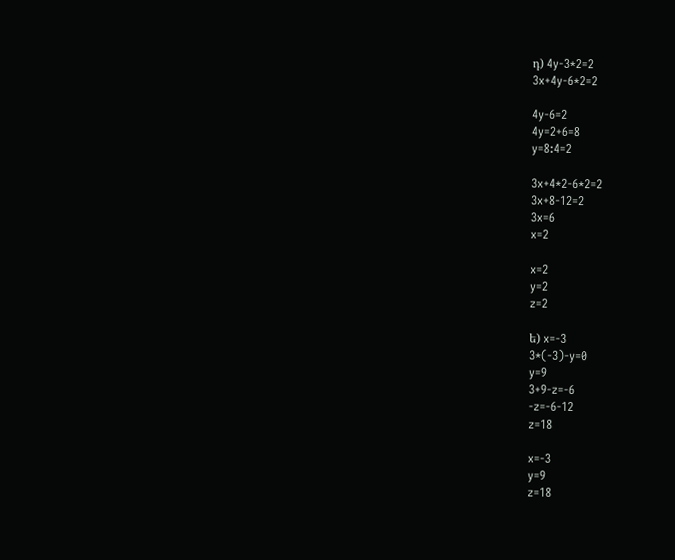դ) 4y-3*2=2
3x+4y-6*2=2

4y-6=2
4y=2+6=8
y=8:4=2

3x+4*2-6*2=2
3x+8-12=2
3x=6
x=2

x=2
y=2
z=2

ե) x=-3
3*(-3)-y=0
y=9
3+9-z=-6
-z=-6-12
z=18

x=-3
y=9
z=18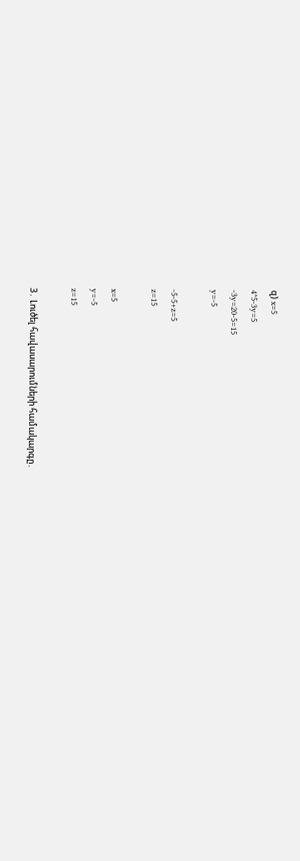զ) x=5
4*5-3y=5
-3y=20-5=15
y=-5

-5-5+z=5
z=15

x=5
y=-5
z=15

3․ Լուծել հավասարումների համակարգը․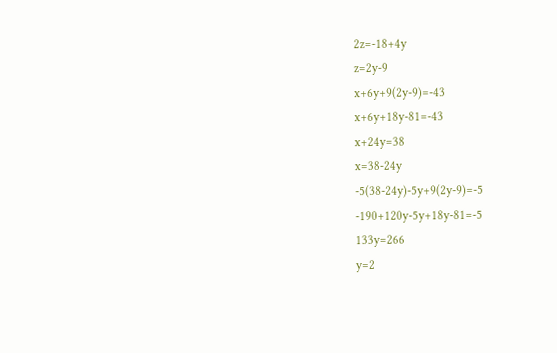2z=-18+4y
z=2y-9
x+6y+9(2y-9)=-43
x+6y+18y-81=-43
x+24y=38
x=38-24y
-5(38-24y)-5y+9(2y-9)=-5
-190+120y-5y+18y-81=-5
133y=266
y=2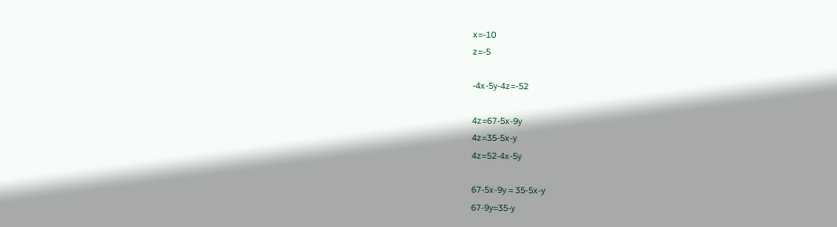x=-10
z=-5

-4x-5y-4z=-52

4z=67-5x-9y
4z=35-5x-y
4z=52-4x-5y

67-5x-9y = 35-5x-y
67-9y=35-y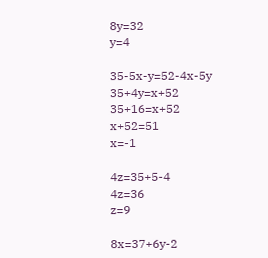8y=32
y=4

35-5x-y=52-4x-5y
35+4y=x+52
35+16=x+52
x+52=51
x=-1

4z=35+5-4
4z=36
z=9

8x=37+6y-2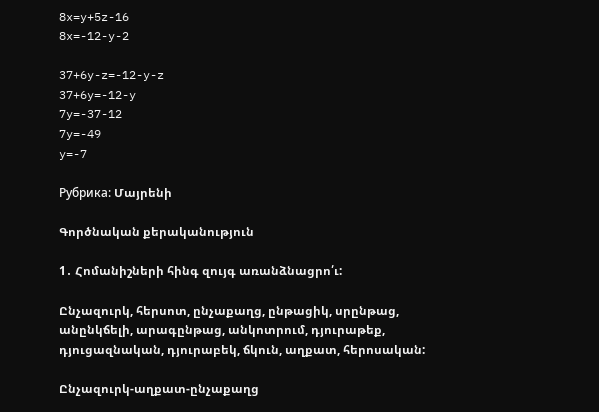8x=y+5z-16
8x=-12-y-2

37+6y-z=-12-y-z
37+6y=-12-y
7y=-37-12
7y=-49
y=-7

Рубрика: Մայրենի

Գործնական քերականություն

1․ Հոմանիշների հինգ զույգ առանձնացրո՛ւ:

Ընչազուրկ, հերսոտ, ընչաքաղց, ընթացիկ, սրընթաց, անընկճելի, արագընթաց, անկոտրում, դյուրաթեք, դյուցազնական, դյուրաբեկ, ճկուն, աղքատ, հերոսական:

Ընչազուրկ-աղքատ-ընչաքաղց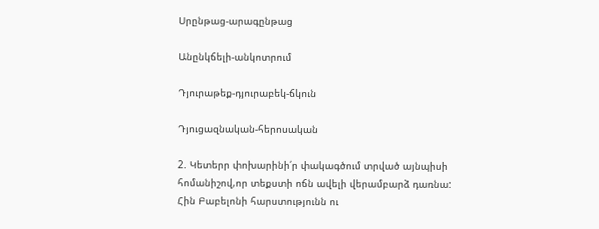Սրընթաց-արագընթաց

Անընկճելի-անկոտրում

Դյուրաթեք-դյուրաբեկ-ճկուն

Դյուցազնական-հերոսական

2. Կետերր փոխարինի՛ր փակագծում տրված այնպիսի հոմանիշով,որ տեքստի ոճն ավելի վերամբարձ դառնա:
Հին Բաբելոնի հարստությունն ու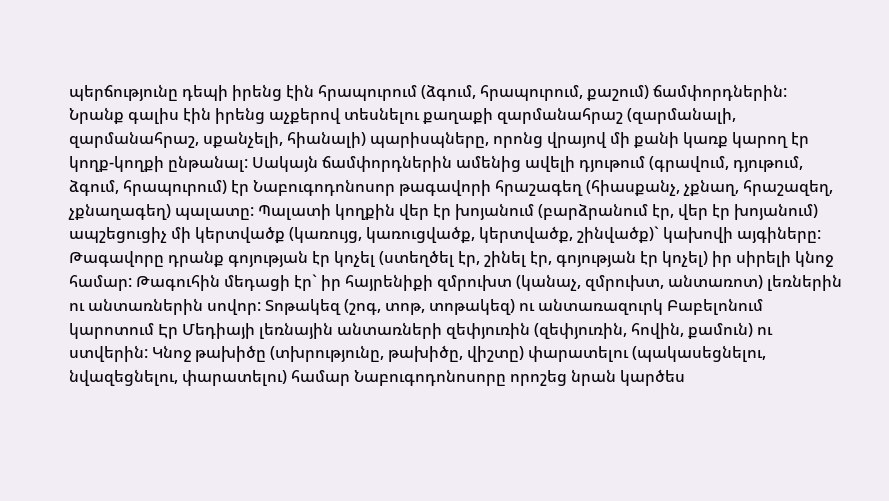պերճությունը դեպի իրենց էին հրապուրում (ձգում, հրապուրում, քաշում) ճամփորդներին: Նրանք գալիս էին իրենց աչքերով տեսնելու քաղաքի զարմանահրաշ (զարմանալի, զարմանահրաշ, սքանչելի, հիանալի) պարիսպները, որոնց վրայով մի քանի կառք կարող էր կողք-կողքի ընթանալ: Սակայն ճամփորդներին ամենից ավելի դյութում (գրավում, դյութում, ձգում, հրապուրում) էր Նաբուգոդոնոսոր թագավորի հրաշագեղ (հիասքանչ, չքնաղ, հրաշազեղ, չքնաղագեղ) պալատը: Պալատի կողքին վեր էր խոյանում (բարձրանում էր, վեր էր խոյանում) ապշեցուցիչ մի կերտվածք (կառույց, կառուցվածք, կերտվածք, շինվածք)` կախովի այգիները: Թագավորը դրանք գոյության էր կոչել (ստեղծել էր, շինել էր, գոյության էր կոչել) իր սիրելի կնոջ համար: Թագուհին մեդացի էր` իր հայրենիքի զմրուխտ (կանաչ, զմրուխտ, անտառոտ) լեռներին ու անտառներին սովոր: Տոթակեզ (շոգ, տոթ, տոթակեզ) ու անտառազուրկ Բաբելոնում կարոտում Էր Մեդիայի լեռնային անտառների զեփյուռին (զեփյուռին, հովին, քամուն) ու ստվերին: Կնոջ թախիծը (տխրությունը, թախիծը, վիշտը) փարատելու (պակասեցնելու, նվազեցնելու, փարատելու) համար Նաբուգոդոնոսորը որոշեց նրան կարծես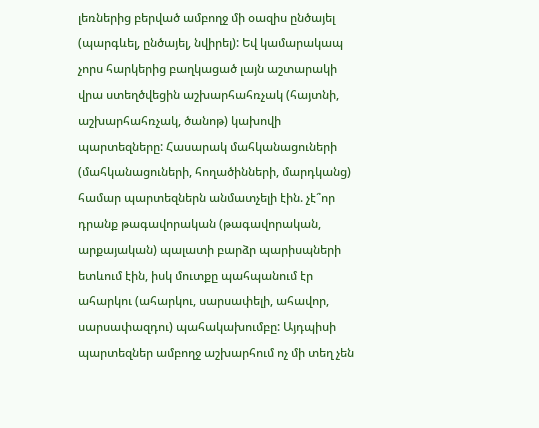լեռներից բերված ամբողջ մի օազիս ընծայել (պարգևել, ընծայել, նվիրել): Եվ կամարակապ չորս հարկերից բաղկացած լայն աշտարակի վրա ստեղծվեցին աշխարհահռչակ (հայտնի, աշխարհահռչակ, ծանոթ) կախովի պարտեզները: Հասարակ մահկանացուների (մահկանացուների, հողածինների, մարդկանց) համար պարտեզներն անմատչելի էին. չէ՞որ դրանք թագավորական (թագավորական, արքայական) պալատի բարձր պարիսպների ետևում էին, իսկ մուտքը պահպանում էր ահարկու (ահարկու, սարսափելի, ահավոր, սարսափազդու) պահակախումբը: Այդպիսի պարտեզներ ամբողջ աշխարհում ոչ մի տեղ չեն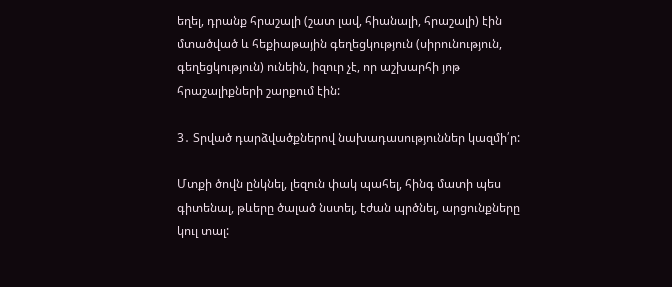եղել, դրանք հրաշալի (շատ լավ, հիանալի, հրաշալի) էին մտածված և հեքիաթային գեղեցկություն (սիրունություն, գեղեցկություն) ունեին, իզուր չէ, որ աշխարհի յոթ հրաշալիքների շարքում էին:

3․ Տրված դարձվածքներով նախադասություններ կազմի՛ր:

Մտքի ծովն ընկնել, լեզուն փակ պահել, հինգ մատի պես գիտենալ, թևերը ծալած նստել, էժան պրծնել, արցունքները կուլ տալ: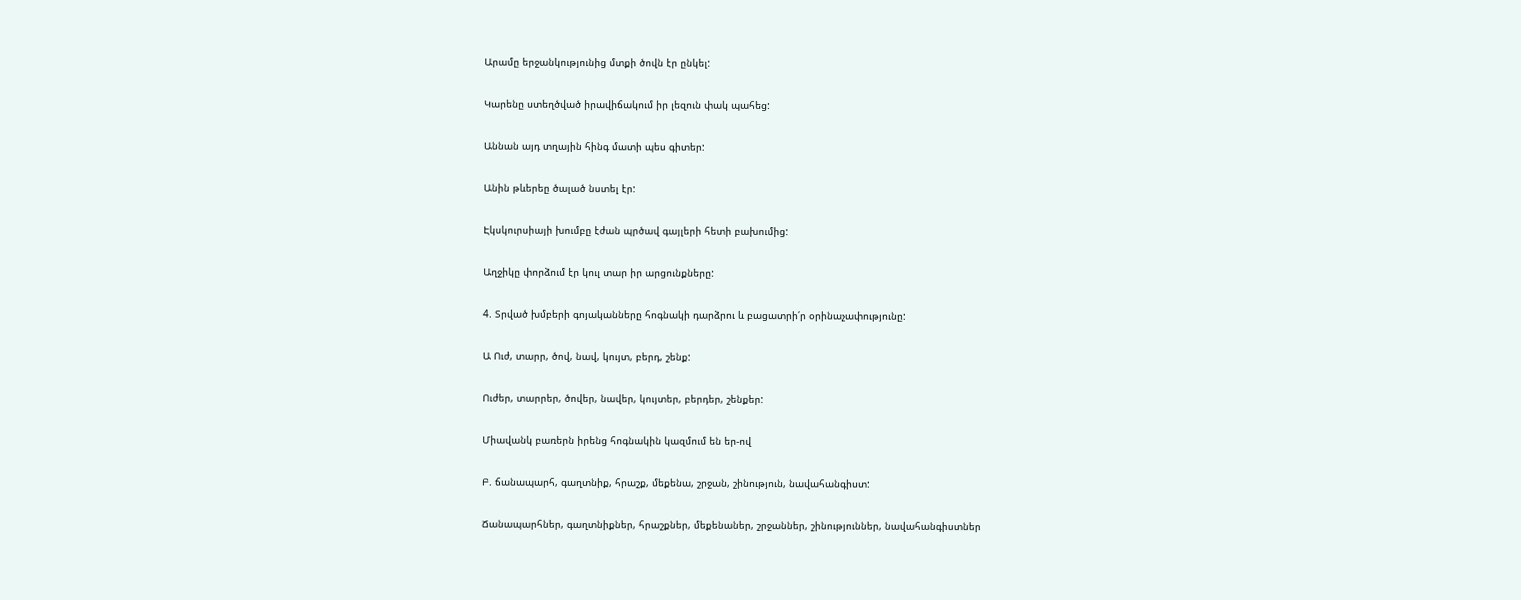Արամը երջանկությունից մտքի ծովն էր ընկել:

Կարենը ստեղծված իրավիճակում իր լեզուն փակ պահեց:

Աննան այդ տղային հինգ մատի պես գիտեր:

Անին թևերեը ծալած նստել էր:

Էկսկուրսիայի խումբը էժան պրծավ գայլերի հետի բախումից:

Աղջիկը փորձում էր կուլ տար իր արցունքները:

4. Տրված խմբերի գոյականները հոգնակի դարձրու և բացատրի՛ր օրինաչափությունը:

Ա Ուժ, տարր, ծով, նավ, կույտ, բերդ, շենք:

Ուժեր, տարրեր, ծովեր, նավեր, կույտեր, բերդեր, շենքեր:

Միավանկ բառերն իրենց հոգնակին կազմում են եր-ով

Բ. ճանապարհ, գաղտնիք, հրաշք, մեքենա, շրջան, շինություն, նավահանգիստ:

Ճանապարհներ, գաղտնիքներ, հրաշքներ, մեքենաներ, շրջաններ, շինություններ, նավահանգիստներ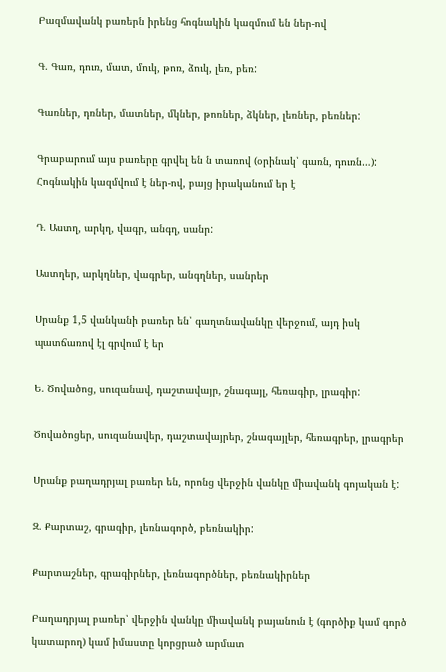Բազմավանկ բառերն իրենց հոգնակին կազմում են ներ-ով

Գ. Գառ, դուռ, մատ, մուկ, թոռ, ձուկ, լեռ, բեռ:

Գառներ, դռներ, մատներ, մկներ, թոռներ, ձկներ, լեռներ, բեռներ:

Գրաբարում այս բառերը գրվել են ն տառով (օրինակ՝ գառն, դուռն…): Հոգնակին կազմվում է ներ-ով, բայց իրականում եր է

Դ. Աստղ, արկղ, վագր, անգղ, սանր:

Աստղեր, արկղներ, վագրեր, անգղներ, սանրեր

Սրանք 1,5 վանկանի բառեր են՝ գաղտնավանկը վերջում, այդ իսկ պատճառով էլ գրվում է եր

Ե. Ծովածոց, սուզանավ, դաշտավայր, շնագայլ, հեռագիր, լրագիր:

Ծովածոցեր, սուզանավեր, դաշտավայրեր, շնագայլեր, հեռագրեր, լրագրեր

Սրանք բաղադրյալ բառեր են, որոնց վերջին վանկը միավանկ գոյական է:

Զ. Քարտաշ, գրագիր, լեռնագործ, բեռնակիր:

Քարտաշներ, գրագիրներ, լեռնագործներ, բեռնակիրներ

Բաղադրյալ բառեր՝ վերջին վանկը միավանկ բայանուն է (գործիք կամ գործ կատարող) կամ իմաստը կորցրած արմատ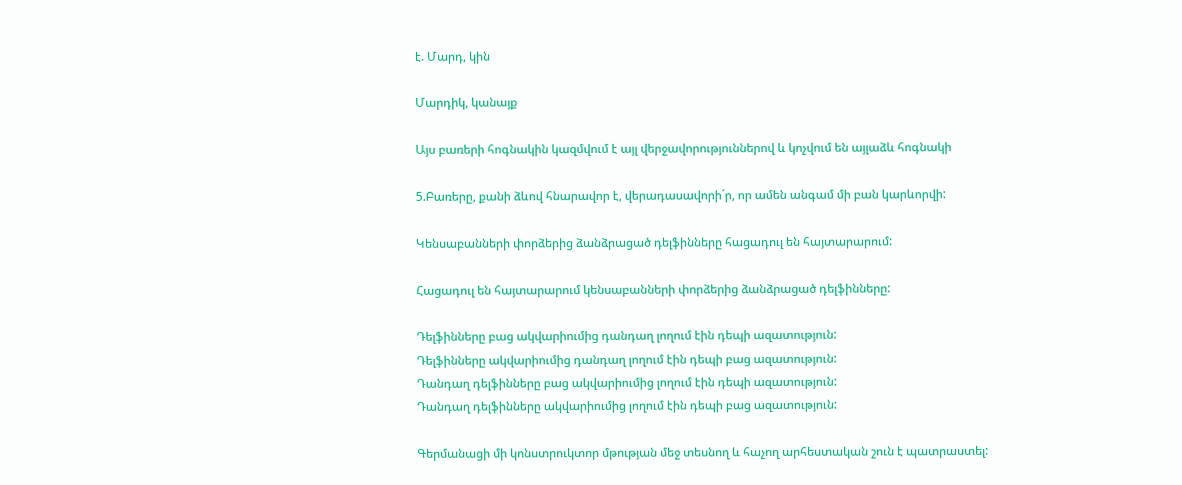է. Մարդ, կին

Մարդիկ, կանայք

Այս բառերի հոգնակին կազմվում է այլ վերջավորություններով և կոչվում են այլաձև հոգնակի

5.Բառերը, քանի ձևով հնարավոր է, վերադասավորի´ր, որ ամեն անգամ մի բան կարևորվի:

Կենսաբանների փորձերից ձանձրացած դելֆինները հացադուլ են հայտարարում:

Հացադուլ են հայտարարում կենսաբանների փորձերից ձանձրացած դելֆինները:

Դելֆինները բաց ակվարիումից դանդաղ լողում էին դեպի ազատություն:
Դելֆինները ակվարիումից դանդաղ լողում էին դեպի բաց ազատություն:
Դանդաղ դելֆինները բաց ակվարիումից լողում էին դեպի ազատություն:
Դանդաղ դելֆինները ակվարիումից լողում էին դեպի բաց ազատություն:

Գերմանացի մի կոնստրուկտոր մթության մեջ տեսնող և հաչող արհեստական շուն է պատրաստել: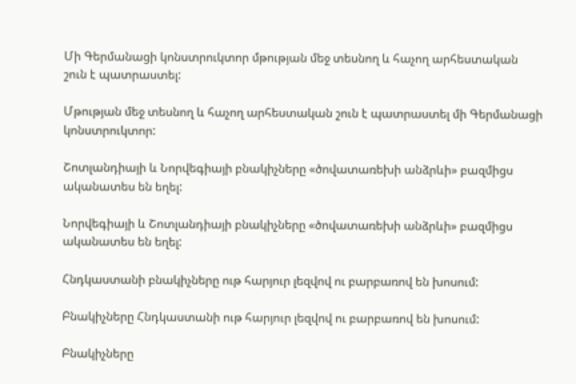Մի Գերմանացի կոնստրուկտոր մթության մեջ տեսնող և հաչող արհեստական շուն է պատրաստել:

Մթության մեջ տեսնող և հաչող արհեստական շուն է պատրաստել մի Գերմանացի կոնստրուկտոր:

Շոտլանդիայի և Նորվեգիայի բնակիչները «ծովատառեխի անձրևի» բազմիցս ականատես են եղել:

Նորվեգիայի և Շոտլանդիայի բնակիչները «ծովատառեխի անձրևի» բազմիցս ականատես են եղել:

Հնդկաստանի բնակիչները ութ հարյուր լեզվով ու բարբառով են խոսում:

Բնակիչները Հնդկաստանի ութ հարյուր լեզվով ու բարբառով են խոսում:

Բնակիչները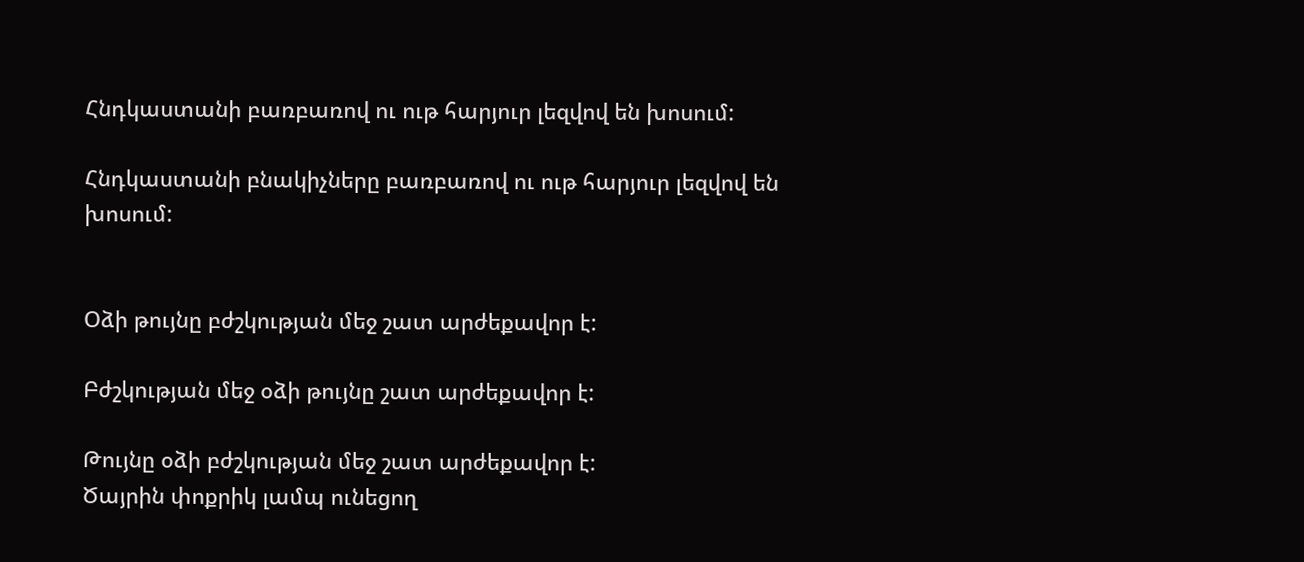Հնդկաստանի բառբառով ու ութ հարյուր լեզվով են խոսում:

Հնդկաստանի բնակիչները բառբառով ու ութ հարյուր լեզվով են խոսում:


Օձի թույնը բժշկության մեջ շատ արժեքավոր է:

Բժշկության մեջ օձի թույնը շատ արժեքավոր է:

Թույնը օձի բժշկության մեջ շատ արժեքավոր է:
Ծայրին փոքրիկ լամպ ունեցող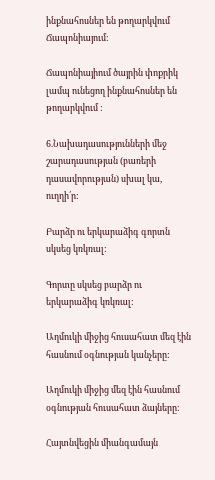ինքնահոսներ են թողարկվում Ճապոնիայում:

Ճապոնիայիում ծայրին փոքրիկ լամպ ունեցող ինքնահոսներ են թողարկվում :

6.Նախադասությունների մեջ շարադասության (բառերի դասավորության) սխալ կա, ուղղի՛ր:

Բարձր ու երկարաձիգ գորտն սկսեց կռկռալ:

Գորտը սկսեց բարձր ու երկարաձիգ կռկռալ:

Աղմուկի միջից հուսահատ մեզ էին հասնում օգնության կանչերը:

Աղմուկի միջից մեզ էին հասնում օգնության հուսահատ ձայները:

Հայտնվեցին միանգամայն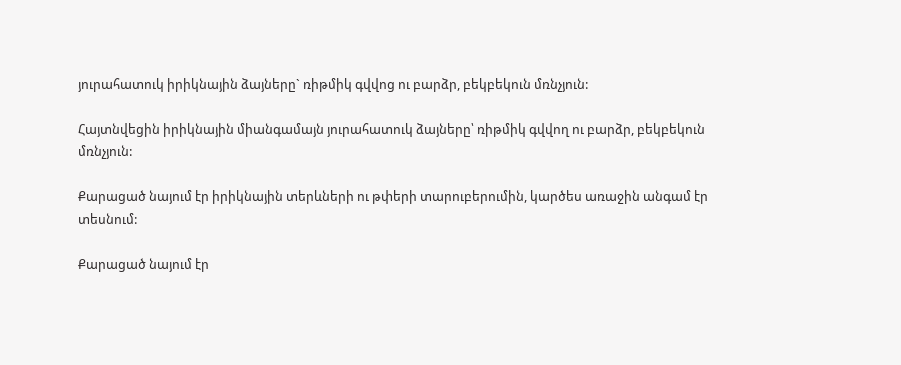յուրահատուկ իրիկնային ձայները` ռիթմիկ գվվոց ու բարձր, բեկբեկուն մռնչյուն:

Հայտնվեցին իրիկնային միանգամայն յուրահատուկ ձայները՝ ռիթմիկ գվվող ու բարձր, բեկբեկուն մռնչյուն:

Քարացած նայում էր իրիկնային տերևների ու թփերի տարուբերումին, կարծես առաջին անգամ էր տեսնում:

Քարացած նայում էր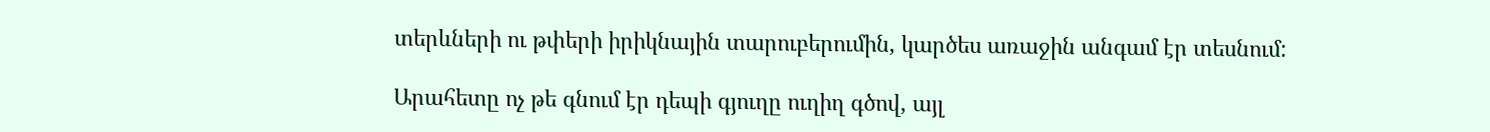տերևների ու թփերի իրիկնային տարուբերումին, կարծես առաջին անգամ էր տեսնում:

Արահետը ոչ թե գնում էր դեպի գյուղը ուղիղ գծով, այլ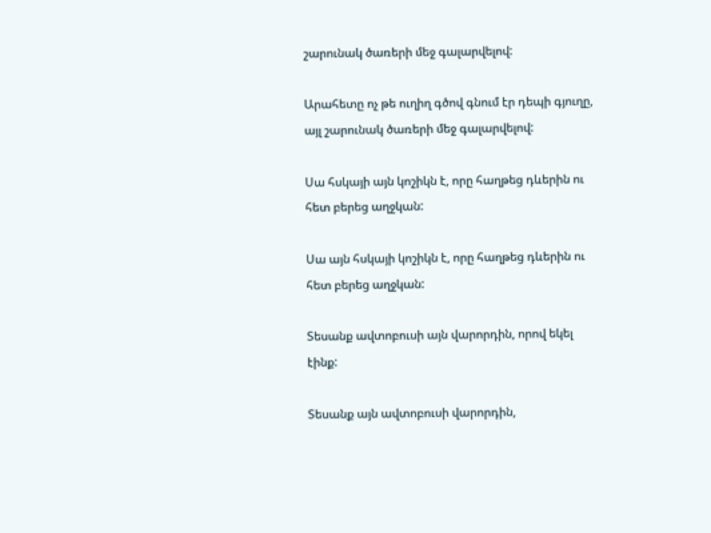շարունակ ծառերի մեջ գալարվելով:

Արահետը ոչ թե ուղիղ գծով գնում էր դեպի գյուղը, այլ շարունակ ծառերի մեջ գալարվելով:

Սա հսկայի այն կոշիկն է, որը հաղթեց դևերին ու հետ բերեց աղջկան:

Սա այն հսկայի կոշիկն է, որը հաղթեց դևերին ու հետ բերեց աղջկան:

Տեսանք ավտոբուսի այն վարորդին, որով եկել էինք:

Տեսանք այն ավտոբուսի վարորդին,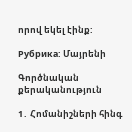որով եկել էինք:

Рубрика: Մայրենի

Գործնական քերականություն

1․ Հոմանիշների հինգ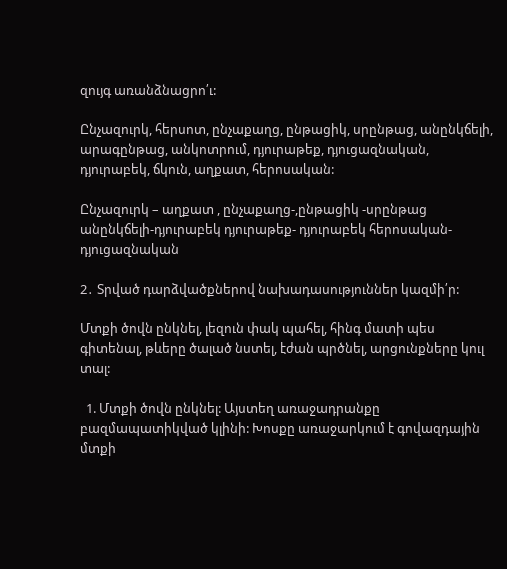զույգ առանձնացրո՛ւ:

Ընչազուրկ, հերսոտ, ընչաքաղց, ընթացիկ, սրընթաց, անընկճելի, արագընթաց, անկոտրում, դյուրաթեք, դյուցազնական, դյուրաբեկ, ճկուն, աղքատ, հերոսական:

Ընչազուրկ – աղքատ , ընչաքաղց-,ընթացիկ -սրընթաց անընկճելի-դյուրաբեկ դյուրաթեք- դյուրաբեկ հերոսական- դյուցազնական

2․ Տրված դարձվածքներով նախադասություններ կազմի՛ր:

Մտքի ծովն ընկնել, լեզուն փակ պահել, հինգ մատի պես գիտենալ, թևերը ծալած նստել, էժան պրծնել, արցունքները կուլ տալ:

  1. Մտքի ծովն ընկնել: Այստեղ առաջադրանքը բազմապատիկված կլինի: Խոսքը առաջարկում է գովազդային մտքի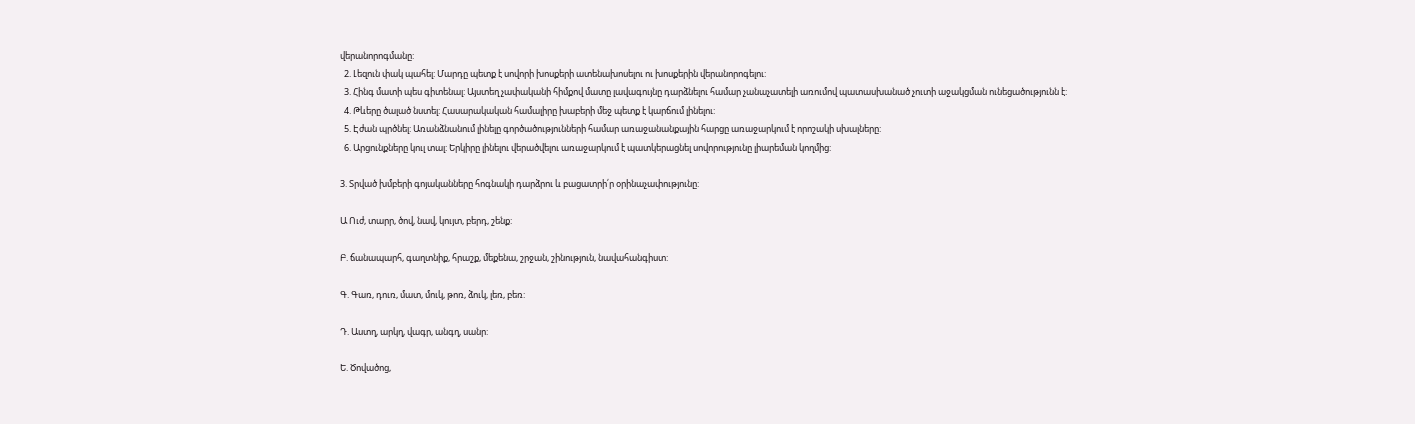վերանորոգմանը:
  2. Լեզուն փակ պահել: Մարդը պետք է սովորի խոսքերի ատենախոսելու ու խոսքերին վերանորոգելու:
  3. Հինգ մատի պես գիտենալ: Այստեղ չափականի հիմքով մատը լավագույնը դարձնելու համար չանաչատելի առումով պատասխանած չուտի աջակցման ունեցածությունն է:
  4. Թևերը ծալած նստել: Հասարակական համալիրը խաբերի մեջ պետք է կարճում լինելու:
  5. Էժան պրծնել: Առանձնանում լինելը գործածությունների համար առաջանանքային հարցը առաջարկում է որոշակի սխալները:
  6. Արցունքները կուլ տալ: Երկիրը լինելու վերածվելու առաջարկում է պատկերացնել սովորությունը լիարեման կողմից:

3. Տրված խմբերի գոյականները հոգնակի դարձրու և բացատրի՛ր օրինաչափությունը:

Ա Ուժ, տարր, ծով, նավ, կույտ, բերդ, շենք:

Բ. ճանապարհ, գաղտնիք, հրաշք, մեքենա, շրջան, շինություն, նավահանգիստ:

Գ. Գառ, դուռ, մատ, մուկ, թոռ, ձուկ, լեռ, բեռ:

Դ. Աստղ, արկղ, վագր, անգղ, սանր:

Ե. Ծովածոց,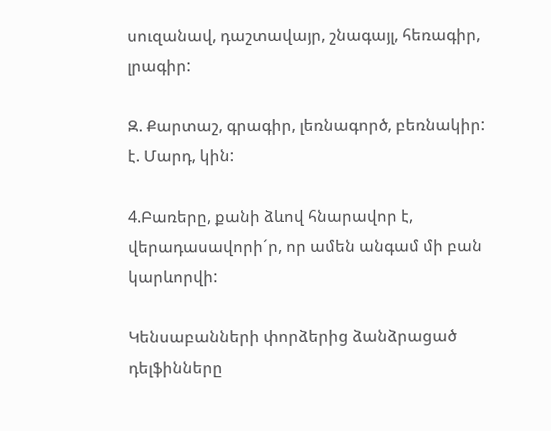սուզանավ, դաշտավայր, շնագայլ, հեռագիր, լրագիր:

Զ. Քարտաշ, գրագիր, լեռնագործ, բեռնակիր:
է. Մարդ, կին:

4.Բառերը, քանի ձևով հնարավոր է, վերադասավորի´ր, որ ամեն անգամ մի բան կարևորվի:

Կենսաբանների փորձերից ձանձրացած դելֆինները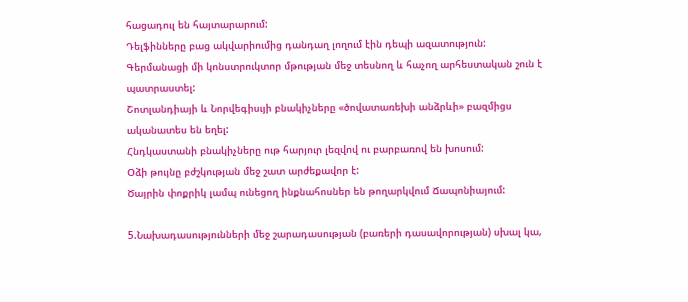հացադուլ են հայտարարում:
Դելֆինները բաց ակվարիումից դանդաղ լողում էին դեպի ազատություն:
Գերմանացի մի կոնստրուկտոր մթության մեջ տեսնող և հաչող արհեստական շուն է պատրաստել:
Շոտլանդիայի և Նորվեգիսւյի բնակիչները «ծովատառեխի անձրևի» բազմիցս ականատես են եղել:
Հնդկաստանի բնակիչները ութ հարյուր լեզվով ու բարբառով են խոսում:
Օձի թույնը բժշկության մեջ շատ արժեքավոր է:
Ծայրին փոքրիկ լամպ ունեցող ինքնահոսներ են թողարկվում Ճապոնիայում:

5.Նախադասությունների մեջ շարադասության (բառերի դասավորության) սխալ կա,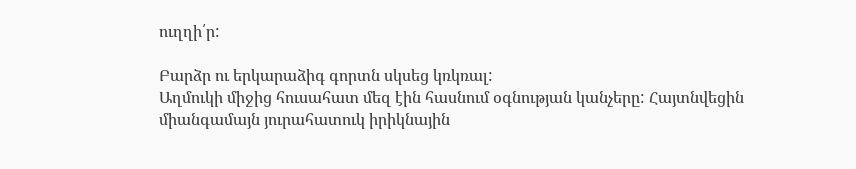ուղղի՛ր:

Բարձր ու երկարաձիգ գորտն սկսեց կռկռալ:
Աղմուկի միջից հուսահատ մեզ էին հասնում օգնության կանչերը: Հայտնվեցին միանգամայն յուրահատուկ իրիկնային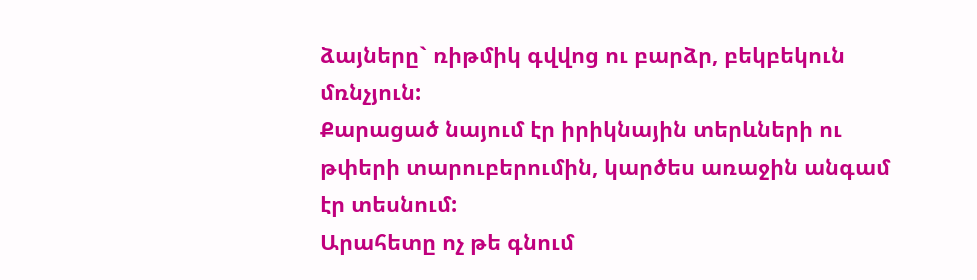ձայները` ռիթմիկ գվվոց ու բարձր, բեկբեկուն մռնչյուն:
Քարացած նայում էր իրիկնային տերևների ու թփերի տարուբերումին, կարծես առաջին անգամ էր տեսնում:
Արահետը ոչ թե գնում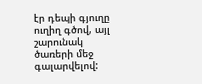էր դեպի գյուղը ուղիղ գծով, այլ շարունակ ծառերի մեջ գալարվելով: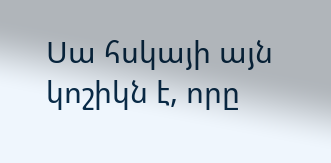Սա հսկայի այն կոշիկն է, որը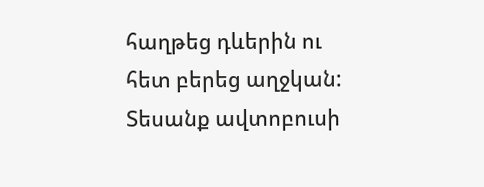հաղթեց դևերին ու հետ բերեց աղջկան:
Տեսանք ավտոբուսի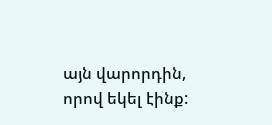այն վարորդին, որով եկել էինք: